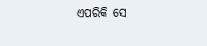ଏପରିକି ସେ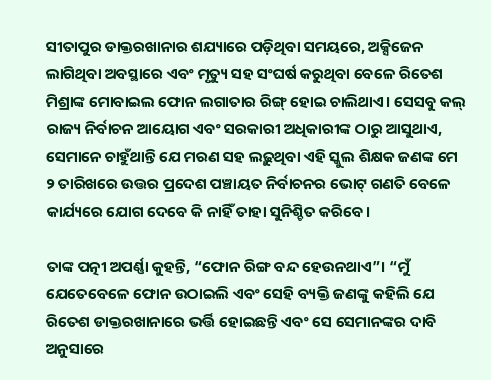ସୀତାପୁର ଡାକ୍ତରଖାନାର ଶଯ୍ୟାରେ ପଡ଼ିଥିବା ସମୟରେ, ଅକ୍ସିଜେନ ଲାଗିଥିବା ଅବସ୍ଥାରେ ଏବଂ ମୃତ୍ୟୁ ସହ ସଂଘର୍ଷ କରୁଥିବା ବେଳେ ରିତେଶ ମିଶ୍ରାଙ୍କ ମୋବାଇଲ ଫୋନ ଲଗାତାର ରିଙ୍ଗ୍ ହୋଇ ଚାଲିଥାଏ। ସେସବୁ କଲ୍ ରାଜ୍ୟ ନିର୍ବାଚନ ଆୟୋଗ ଏବଂ ସରକାରୀ ଅଧିକାରୀଙ୍କ ଠାରୁ ଆସୁଥାଏ, ସେମାନେ ଚାହୁଁଥାନ୍ତି ଯେ ମରଣ ସହ ଲଢ଼ୁଥିବା ଏହି ସ୍କୁଲ ଶିକ୍ଷକ ଜଣଙ୍କ ମେ ୨ ତାରିଖରେ ଉତ୍ତର ପ୍ରଦେଶ ପଞ୍ଚାୟତ ନିର୍ବାଚନର ଭୋଟ୍ ଗଣତି ବେଳେ କାର୍ଯ୍ୟରେ ଯୋଗ ଦେବେ କି ନାହିଁ ତାହା ସୁନିଶ୍ଚିତ କରିବେ।

ତାଙ୍କ ପତ୍ନୀ ଅପର୍ଣ୍ଣା କୁହନ୍ତି, “ଫୋନ ରିଙ୍ଗ ବନ୍ଦ ହେଉନଥାଏ”। “ମୁଁ ଯେତେବେଳେ ଫୋନ ଉଠାଇଲି ଏବଂ ସେହି ବ୍ୟକ୍ତି ଜଣଙ୍କୁ କହିଲି ଯେ ରିତେଶ ଡାକ୍ତରଖାନାରେ ଭର୍ତ୍ତି ହୋଇଛନ୍ତି ଏବଂ ସେ ସେମାନଙ୍କର ଦାବି ଅନୁସାରେ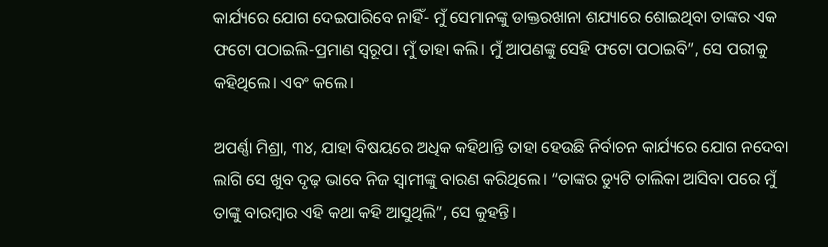କାର୍ଯ୍ୟରେ ଯୋଗ ଦେଇପାରିବେ ନାହିଁ- ମୁଁ ସେମାନଙ୍କୁ ଡାକ୍ତରଖାନା ଶଯ୍ୟାରେ ଶୋଇଥିବା ତାଙ୍କର ଏକ ଫଟୋ ପଠାଇଲି-ପ୍ରମାଣ ସ୍ୱରୂପ। ମୁଁ ତାହା କଲି। ମୁଁ ଆପଣଙ୍କୁ ସେହି ଫଟୋ ପଠାଇବି”, ସେ ପରୀକୁ କହିଥିଲେ। ଏବଂ କଲେ।

ଅପର୍ଣ୍ଣା ମିଶ୍ରା, ୩୪, ଯାହା ବିଷୟରେ ଅଧିକ କହିଥାନ୍ତି ତାହା ହେଉଛି ନିର୍ବାଚନ କାର୍ଯ୍ୟରେ ଯୋଗ ନଦେବା ଲାଗି ସେ ଖୁବ ଦୃଢ଼ ଭାବେ ନିଜ ସ୍ୱାମୀଙ୍କୁ ବାରଣ କରିଥିଲେ। “ତାଙ୍କର ଡ୍ୟୁଟି ତାଲିକା ଆସିବା ପରେ ମୁଁ ତାଙ୍କୁ ବାରମ୍ବାର ଏହି କଥା କହି ଆସୁଥିଲି”, ସେ କୁହନ୍ତି।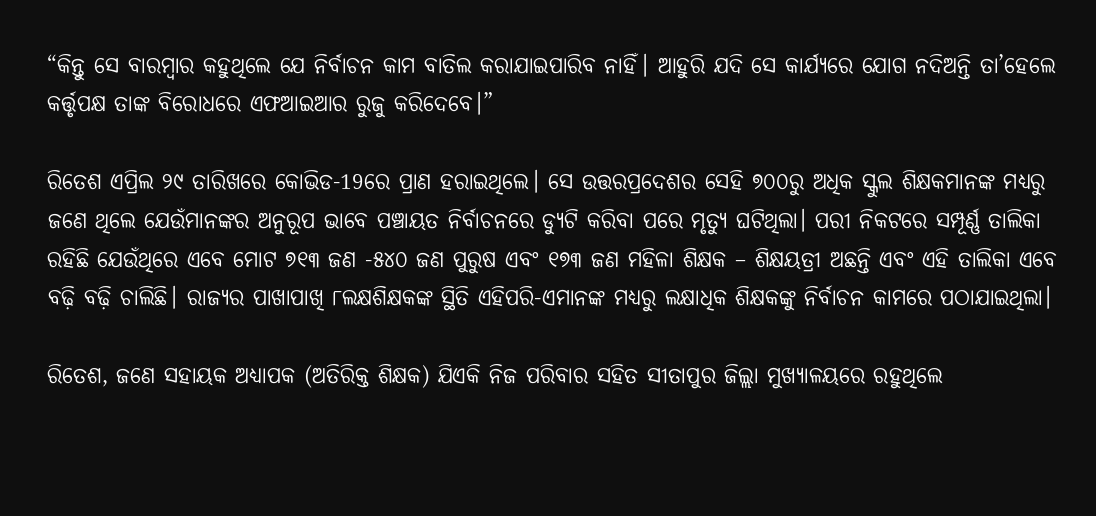“କିନ୍ତୁ ସେ ବାରମ୍ବାର କହୁଥିଲେ ଯେ ନିର୍ବାଚନ କାମ ବାତିଲ କରାଯାଇପାରିବ ନାହିଁ। ଆହୁରି ଯଦି ସେ କାର୍ଯ୍ୟରେ ଯୋଗ ନଦିଅନ୍ତି ତା’ହେଲେ କର୍ତ୍ତୃପକ୍ଷ ତାଙ୍କ ବିରୋଧରେ ଏଫଆଇଆର ରୁଜୁ କରିଦେବେ।”

ରିତେଶ ଏପ୍ରିଲ ୨୯ ତାରିଖରେ କୋଭିଡ-19ରେ ପ୍ରାଣ ହରାଇଥିଲେ। ସେ ଉତ୍ତରପ୍ରଦେଶର ସେହି ୭୦୦ରୁ ଅଧିକ ସ୍କୁଲ ଶିକ୍ଷକମାନଙ୍କ ମଧ୍ୟରୁ ଜଣେ ଥିଲେ ଯେଉଁମାନଙ୍କର ଅନୁରୂପ ଭାବେ ପଞ୍ଚାୟତ ନିର୍ବାଚନରେ ଡ୍ୟୁଟି କରିବା ପରେ ମୃତ୍ୟୁ ଘଟିଥିଲା। ପରୀ ନିକଟରେ ସମ୍ପୂର୍ଣ୍ଣ ତାଲିକା ରହିଛି ଯେଉଁଥିରେ ଏବେ ମୋଟ ୭୧୩ ଜଣ -୫୪୦ ଜଣ ପୁରୁଷ ଏବଂ ୧୭୩ ଜଣ ମହିଳା ଶିକ୍ଷକ – ଶିକ୍ଷୟତ୍ରୀ ଅଛନ୍ତି ଏବଂ ଏହି ତାଲିକା ଏବେ ବଢ଼ି ବଢ଼ି ଚାଲିଛି। ରାଜ୍ୟର ପାଖାପାଖି ୮ଲକ୍ଷଶିକ୍ଷକଙ୍କ ସ୍ଥିତି ଏହିପରି-ଏମାନଙ୍କ ମଧ୍ୟରୁ ଲକ୍ଷାଧିକ ଶିକ୍ଷକଙ୍କୁ ନିର୍ବାଚନ କାମରେ ପଠାଯାଇଥିଲା।

ରିତେଶ, ଜଣେ ସହାୟକ ଅଧ୍ୟାପକ (ଅତିରିକ୍ତ ଶିକ୍ଷକ) ଯିଏକି ନିଜ ପରିବାର ସହିତ ସୀତାପୁର ଜିଲ୍ଲା ମୁଖ୍ୟାଳୟରେ ରହୁଥିଲେ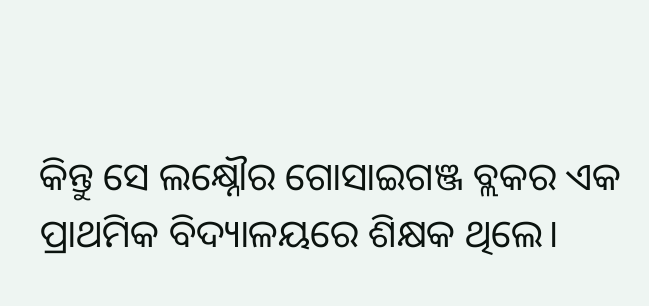କିନ୍ତୁ ସେ ଲକ୍ଷ୍ନୌର ଗୋସାଇଗଞ୍ଜ ବ୍ଲକର ଏକ ପ୍ରାଥମିକ ବିଦ୍ୟାଳୟରେ ଶିକ୍ଷକ ଥିଲେ।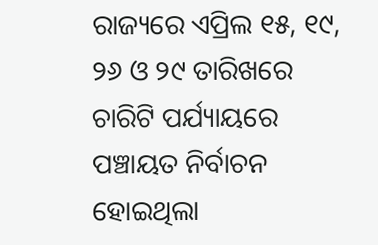ରାଜ୍ୟରେ ଏପ୍ରିଲ ୧୫, ୧୯, ୨୬ ଓ ୨୯ ତାରିଖରେ ଚାରିଟି ପର୍ଯ୍ୟାୟରେ ପଞ୍ଚାୟତ ନିର୍ବାଚନ ହୋଇଥିଲା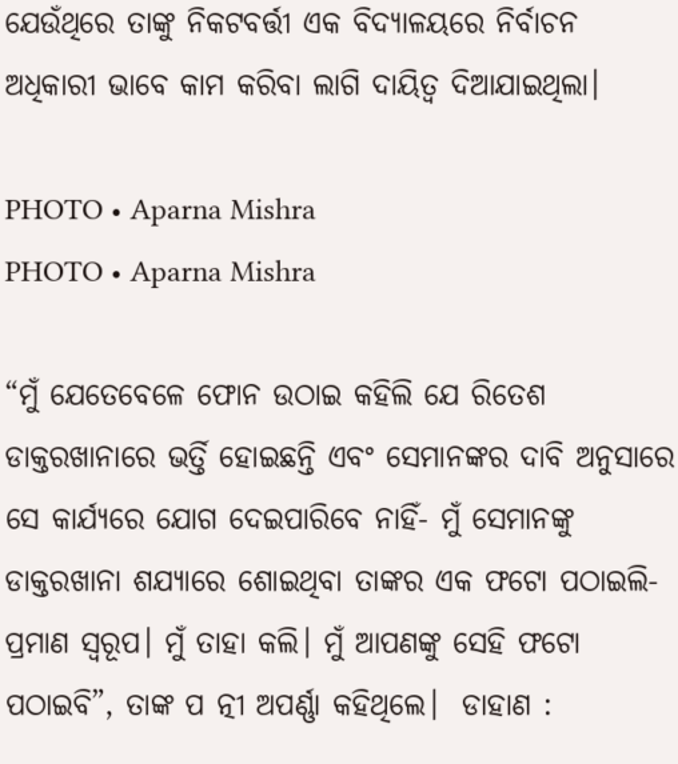ଯେଉଁଥିରେ ତାଙ୍କୁ ନିକଟବର୍ତ୍ତୀ ଏକ ବିଦ୍ୟାଳୟରେ ନିର୍ବାଚନ ଅଧିକାରୀ ଭାବେ କାମ କରିବା ଲାଗି ଦାୟିତ୍ୱ ଦିଆଯାଇଥିଲା।

PHOTO • Aparna Mishra
PHOTO • Aparna Mishra

“ମୁଁ ଯେତେବେଳେ ଫୋନ ଉଠାଇ କହିଲି ଯେ ରିତେଶ ଡାକ୍ତରଖାନାରେ ଭର୍ତ୍ତି ହୋଇଛନ୍ତି ଏବଂ ସେମାନଙ୍କର ଦାବି ଅନୁସାରେ ସେ କାର୍ଯ୍ୟରେ ଯୋଗ ଦେଇପାରିବେ ନାହିଁ- ମୁଁ ସେମାନଙ୍କୁ ଡାକ୍ତରଖାନା ଶଯ୍ୟାରେ ଶୋଇଥିବା ତାଙ୍କର ଏକ ଫଟୋ ପଠାଇଲି-ପ୍ରମାଣ ସ୍ୱରୂପ। ମୁଁ ତାହା କଲି। ମୁଁ ଆପଣଙ୍କୁ ସେହି ଫଟୋ ପଠାଇବି”, ତାଙ୍କ ପ ତ୍ନୀ ଅପର୍ଣ୍ଣା କହିଥିଲେ।  ଡାହାଣ :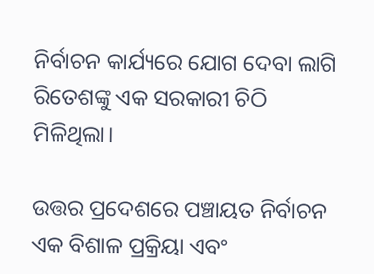ନିର୍ବାଚନ କାର୍ଯ୍ୟରେ ଯୋଗ ଦେବା ଲାଗି ରିତେଶଙ୍କୁ ଏକ ସରକାରୀ ଚିଠି ମିଳିଥିଲା।

ଉତ୍ତର ପ୍ରଦେଶରେ ପଞ୍ଚାୟତ ନିର୍ବାଚନ ଏକ ବିଶାଳ ପ୍ରକ୍ରିୟା ଏବଂ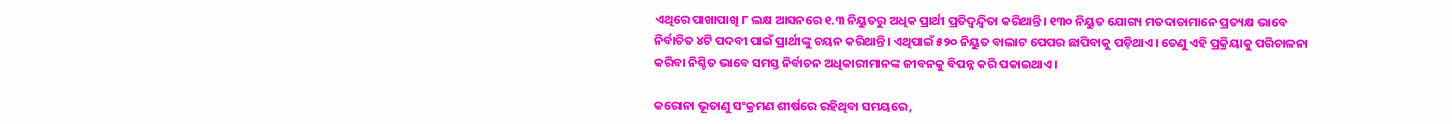ଏଥିରେ ପାଖାପାଖି ୮ ଲକ୍ଷ ଆସନରେ ୧.୩ ନିୟୁତରୁ ଅଧିକ ପ୍ରାର୍ଥୀ ପ୍ରତିଦ୍ୱନ୍ଦ୍ୱିତା କରିଥାନ୍ତି। ୧୩୦ ନିୟୁତ ଯୋଗ୍ୟ ମତଦାତାମାନେ ପ୍ରତ୍ୟକ୍ଷ ଭାବେ ନିର୍ବାଚିତ ୪ଟି ପଦବୀ ପାଇଁ ପ୍ରାର୍ଥୀଙ୍କୁ ଚୟନ କରିଥାନ୍ତି। ଏଥିପାଇଁ ୫୨୦ ନିୟୁତ ବାଲାଟ ପେପର ଛାପିବାକୁ ପଡ଼ିଥାଏ। ତେଣୁ ଏହି ପ୍ରକ୍ରିୟାକୁ ପରିଚାଳନା କରିବା ନିଶ୍ଚିତ ଭାବେ ସମସ୍ତ ନିର୍ବାଚନ ଅଧିକାରୀମାନଙ୍କ ଜୀବନକୁ ବିପନ୍ନ କରି ପକାଇଥାଏ।

କରୋନା ଭୂତାଣୁ ସଂକ୍ରମଣ ଶୀର୍ଷରେ ରହିଥିବା ସମୟରେ,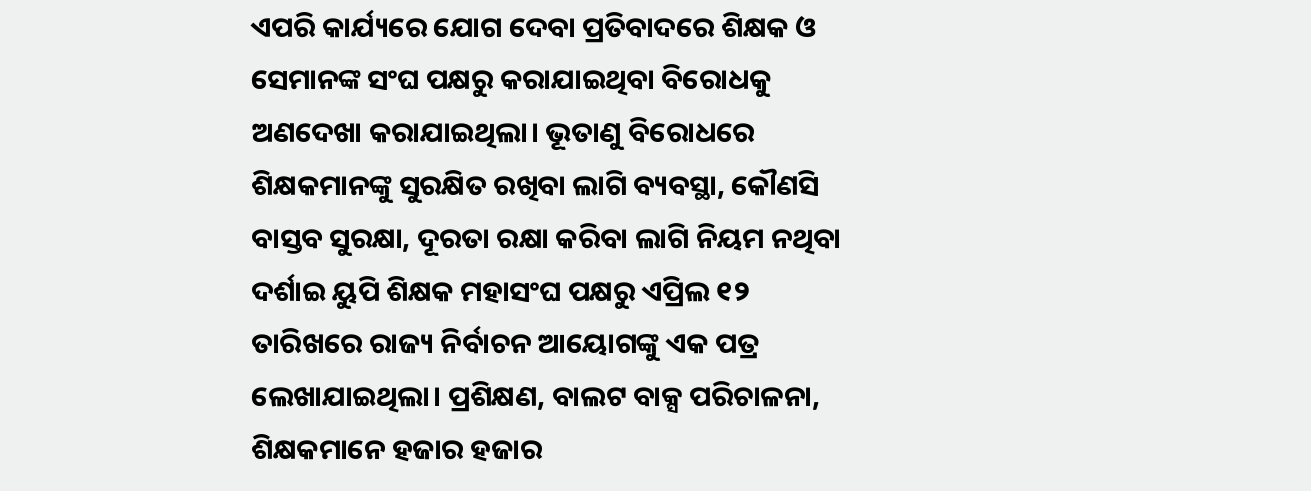ଏପରି କାର୍ଯ୍ୟରେ ଯୋଗ ଦେବା ପ୍ରତିବାଦରେ ଶିକ୍ଷକ ଓ ସେମାନଙ୍କ ସଂଘ ପକ୍ଷରୁ କରାଯାଇଥିବା ବିରୋଧକୁ ଅଣଦେଖା କରାଯାଇଥିଲା। ଭୂତାଣୁ ବିରୋଧରେ ଶିକ୍ଷକମାନଙ୍କୁ ସୁରକ୍ଷିତ ରଖିବା ଲାଗି ବ୍ୟବସ୍ଥା, କୌଣସି ବାସ୍ତବ ସୁରକ୍ଷା, ଦୂରତା ରକ୍ଷା କରିବା ଲାଗି ନିୟମ ନଥିବା ଦର୍ଶାଇ ୟୁପି ଶିକ୍ଷକ ମହାସଂଘ ପକ୍ଷରୁ ଏପ୍ରିଲ ୧୨ ତାରିଖରେ ରାଜ୍ୟ ନିର୍ବାଚନ ଆୟୋଗଙ୍କୁ ଏକ ପତ୍ର ଲେଖାଯାଇଥିଲା। ପ୍ରଶିକ୍ଷଣ, ବାଲଟ ବାକ୍ସ ପରିଚାଳନା, ଶିକ୍ଷକମାନେ ହଜାର ହଜାର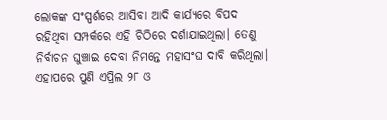ଲୋକଙ୍କ ସଂସ୍ପର୍ଶରେ ଆସିବା ଆଦି କାର୍ଯ୍ୟରେ ବିପଦ ରହିଥିବା ସମ୍ପର୍କରେ ଏହି ଚିଠିରେ ଦର୍ଶାଯାଇଥିଲା। ତେଣୁ ନିର୍ବାଚନ ଘୁଞ୍ଚାଇ ଦେବା ନିମନ୍ତେ ମହାସଂଘ ଦାବି କରିଥିଲା। ଏହାପରେ ପୁଣି ଏପ୍ରିଲ ୨୮ ଓ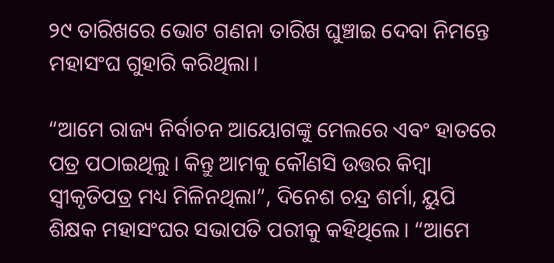୨୯ ତାରିଖରେ ଭୋଟ ଗଣନା ତାରିଖ ଘୁଞ୍ଚାଇ ଦେବା ନିମନ୍ତେ ମହାସଂଘ ଗୁହାରି କରିଥିଲା।

“ଆମେ ରାଜ୍ୟ ନିର୍ବାଚନ ଆୟୋଗଙ୍କୁ ମେଲରେ ଏବଂ ହାତରେ ପତ୍ର ପଠାଇଥିଲୁ। କିନ୍ତୁ ଆମକୁ କୌଣସି ଉତ୍ତର କିମ୍ବା ସ୍ୱୀକୃତିପତ୍ର ମଧ୍ୟ ମିଳିନଥିଲା”, ଦିନେଶ ଚନ୍ଦ୍ର ଶର୍ମା, ୟୁପି ଶିକ୍ଷକ ମହାସଂଘର ସଭାପତି ପରୀକୁ କହିଥିଲେ। “ଆମେ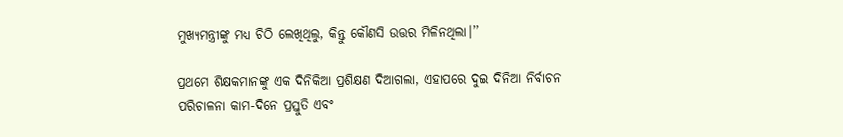ମୁଖ୍ୟମନ୍ତ୍ରୀଙ୍କୁ ମଧ୍ୟ ଚିଠି ଲେଖିଥିଲୁ, କିନ୍ତୁ କୌଣସି ଉତ୍ତର ମିଳିନଥିଲା।’’

ପ୍ରଥମେ ଶିକ୍ଷକମାନଙ୍କୁ ଏକ ଦିନିକିଆ ପ୍ରଶିକ୍ଷଣ ଦିଆଗଲା, ଏହାପରେ ଦୁଇ ଦିନିଆ ନିର୍ବାଚନ ପରିଚାଳନା କାମ-ଦିନେ ପ୍ରସ୍ତୁତି ଏବଂ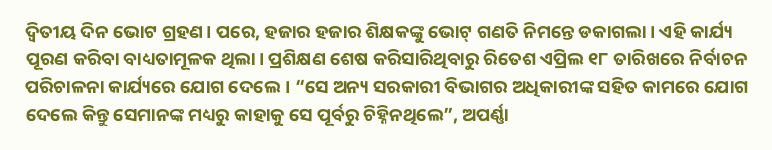ଦ୍ଵିତୀୟ ଦିନ ଭୋଟ ଗ୍ରହଣ। ପରେ, ହଜାର ହଜାର ଶିକ୍ଷକଙ୍କୁ ଭୋଟ୍ ଗଣତି ନିମନ୍ତେ ଡକାଗଲା। ଏହି କାର୍ଯ୍ୟ ପୂରଣ କରିବା ବାଧ୍ୟତାମୂଳକ ଥିଲା। ପ୍ରଶିକ୍ଷଣ ଶେଷ କରିସାରିଥିବାରୁ ରିତେଶ ଏପ୍ରିଲ ୧୮ ତାରିଖରେ ନିର୍ବାଚନ ପରିଚାଳନା କାର୍ଯ୍ୟରେ ଯୋଗ ଦେଲେ। “ସେ ଅନ୍ୟ ସରକାରୀ ବିଭାଗର ଅଧିକାରୀଙ୍କ ସହିତ କାମରେ ଯୋଗ ଦେଲେ କିନ୍ତୁ ସେମାନଙ୍କ ମଧ୍ୟରୁ କାହାକୁ ସେ ପୂର୍ବରୁ ଚିହ୍ନିନଥିଲେ”, ଅପର୍ଣ୍ଣା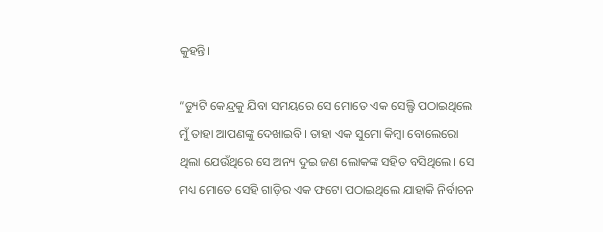କୁହନ୍ତି।

“ଡ୍ୟୁଟି କେନ୍ଦ୍ରକୁ ଯିବା ସମୟରେ ସେ ମୋତେ ଏକ ସେଲ୍ଫି ପଠାଇଥିଲେ ମୁଁ ତାହା ଆପଣଙ୍କୁ ଦେଖାଇବି। ତାହା ଏକ ସୁମୋ କିମ୍ବା ବୋଲେରୋ ଥିଲା ଯେଉଁଥିରେ ସେ ଅନ୍ୟ ଦୁଇ ଜଣ ଲୋକଙ୍କ ସହିତ ବସିଥିଲେ। ସେ ମଧ୍ୟ ମୋତେ ସେହି ଗାଡ଼ିର ଏକ ଫଟୋ ପଠାଇଥିଲେ ଯାହାକି ନିର୍ବାଚନ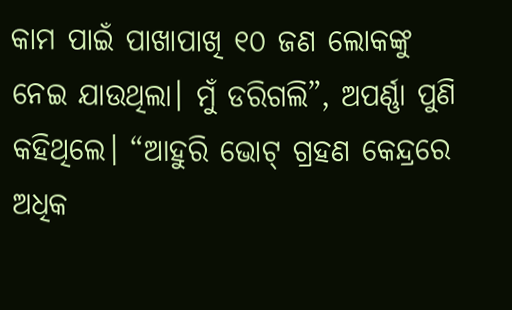କାମ ପାଇଁ ପାଖାପାଖି ୧୦ ଜଣ ଲୋକଙ୍କୁ ନେଇ ଯାଉଥିଲା। ମୁଁ ଡରିଗଲି”, ଅପର୍ଣ୍ଣା ପୁଣି କହିଥିଲେ। “ଆହୁରି ଭୋଟ୍ ଗ୍ରହଣ କେନ୍ଦ୍ରରେ ଅଧିକ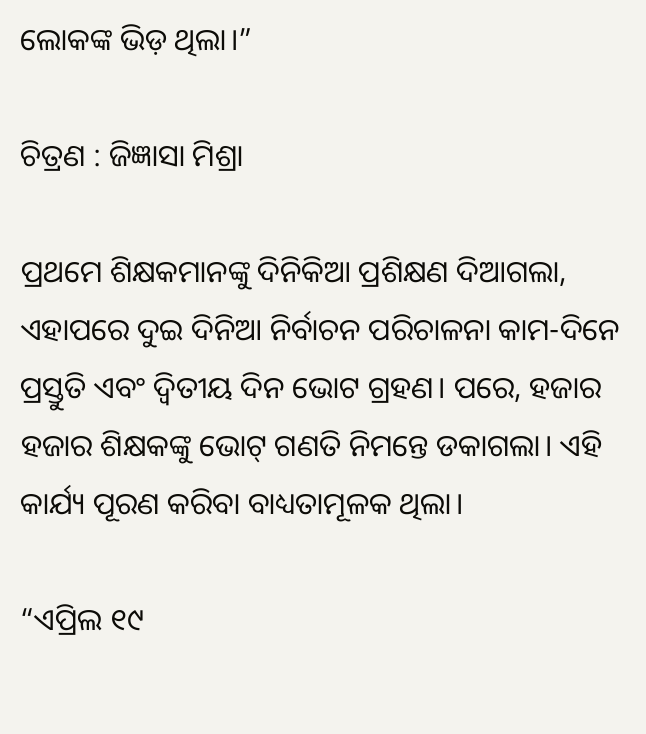ଲୋକଙ୍କ ଭିଡ଼ ଥିଲା।”

ଚିତ୍ରଣ : ଜିଜ୍ଞାସା ମିଶ୍ରା

ପ୍ରଥମେ ଶିକ୍ଷକମାନଙ୍କୁ ଦିନିକିଆ ପ୍ରଶିକ୍ଷଣ ଦିଆଗଲା, ଏହାପରେ ଦୁଇ ଦିନିଆ ନିର୍ବାଚନ ପରିଚାଳନା କାମ-ଦିନେ ପ୍ରସ୍ତୁତି ଏବଂ ଦ୍ଵିତୀୟ ଦିନ ଭୋଟ ଗ୍ରହଣ। ପରେ, ହଜାର ହଜାର ଶିକ୍ଷକଙ୍କୁ ଭୋଟ୍ ଗଣତି ନିମନ୍ତେ ଡକାଗଲା। ଏହି କାର୍ଯ୍ୟ ପୂରଣ କରିବା ବାଧ୍ୟତାମୂଳକ ଥିଲା।

“ଏପ୍ରିଲ ୧୯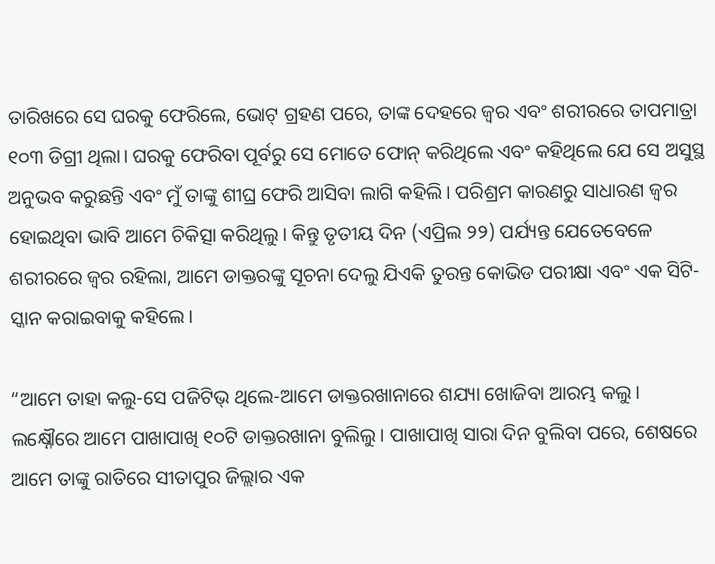ତାରିଖରେ ସେ ଘରକୁ ଫେରିଲେ, ଭୋଟ୍ ଗ୍ରହଣ ପରେ, ତାଙ୍କ ଦେହରେ ଜ୍ୱର ଏବଂ ଶରୀରରେ ତାପମାତ୍ରା ୧୦୩ ଡିଗ୍ରୀ ଥିଲା। ଘରକୁ ଫେରିବା ପୂର୍ବରୁ ସେ ମୋତେ ଫୋନ୍ କରିଥିଲେ ଏବଂ କହିଥିଲେ ଯେ ସେ ଅସୁସ୍ଥ ଅନୁଭବ କରୁଛନ୍ତି ଏବଂ ମୁଁ ତାଙ୍କୁ ଶୀଘ୍ର ଫେରି ଆସିବା ଲାଗି କହିଲି। ପରିଶ୍ରମ କାରଣରୁ ସାଧାରଣ ଜ୍ୱର ହୋଇଥିବା ଭାବି ଆମେ ଚିକିତ୍ସା କରିଥିଲୁ। କିନ୍ତୁ ତୃତୀୟ ଦିନ (ଏପ୍ରିଲ ୨୨) ପର୍ଯ୍ୟନ୍ତ ଯେତେବେଳେ ଶରୀରରେ ଜ୍ୱର ରହିଲା, ଆମେ ଡାକ୍ତରଙ୍କୁ ସୂଚନା ଦେଲୁ ଯିଏକି ତୁରନ୍ତ କୋଭିଡ ପରୀକ୍ଷା ଏବଂ ଏକ ସିଟି-ସ୍କାନ କରାଇବାକୁ କହିଲେ।

“ଆମେ ତାହା କଲୁ-ସେ ପଜିଟିଭ୍ ଥିଲେ-ଆମେ ଡାକ୍ତରଖାନାରେ ଶଯ୍ୟା ଖୋଜିବା ଆରମ୍ଭ କଲୁ। ଲକ୍ଷ୍ନୌରେ ଆମେ ପାଖାପାଖି ୧୦ଟି ଡାକ୍ତରଖାନା ବୁଲିଲୁ। ପାଖାପାଖି ସାରା ଦିନ ବୁଲିବା ପରେ, ଶେଷରେ ଆମେ ତାଙ୍କୁ ରାତିରେ ସୀତାପୁର ଜିଲ୍ଲାର ଏକ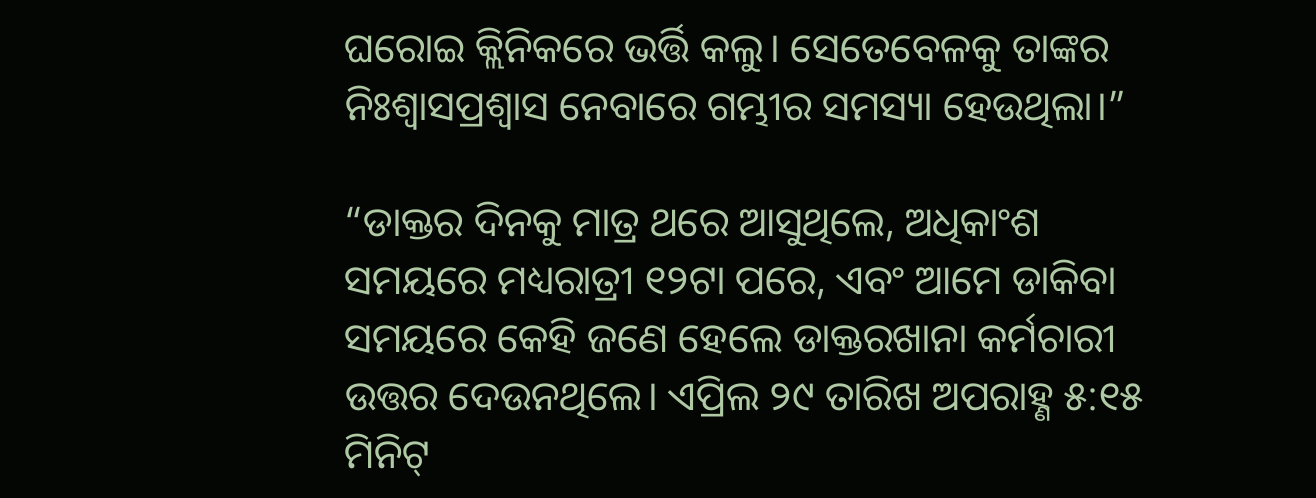ଘରୋଇ କ୍ଲିନିକରେ ଭର୍ତ୍ତି କଲୁ। ସେତେବେଳକୁ ତାଙ୍କର ନିଃଶ୍ଵାସପ୍ରଶ୍ଵାସ ନେବାରେ ଗମ୍ଭୀର ସମସ୍ୟା ହେଉଥିଲା।”

“ଡାକ୍ତର ଦିନକୁ ମାତ୍ର ଥରେ ଆସୁଥିଲେ, ଅଧିକାଂଶ ସମୟରେ ମଧ୍ୟରାତ୍ରୀ ୧୨ଟା ପରେ, ଏବଂ ଆମେ ଡାକିବା ସମୟରେ କେହି ଜଣେ ହେଲେ ଡାକ୍ତରଖାନା କର୍ମଚାରୀ ଉତ୍ତର ଦେଉନଥିଲେ। ଏପ୍ରିଲ ୨୯ ତାରିଖ ଅପରାହ୍ଣ ୫:୧୫ ମିନିଟ୍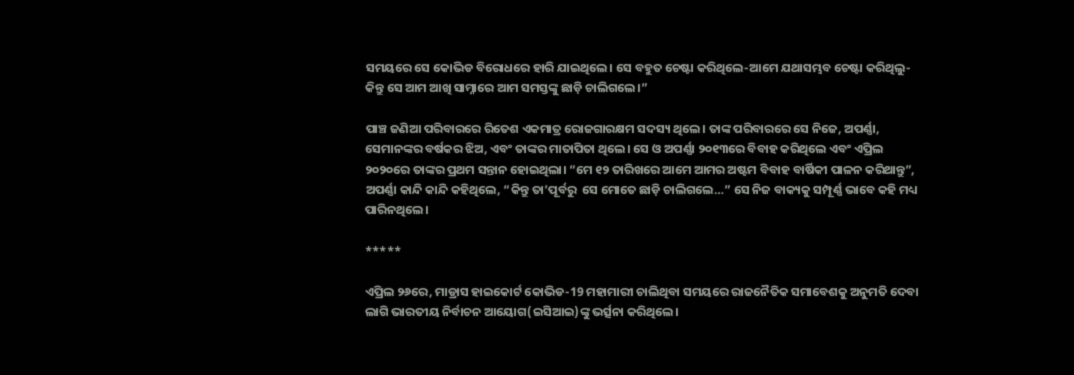ସମୟରେ ସେ କୋଭିଡ ବିରୋଧରେ ହାରି ଯାଇଥିଲେ। ସେ ବହୁତ ଚେଷ୍ଟା କରିଥିଲେ-ଆମେ ଯଥାସମ୍ଭବ ଚେଷ୍ଟା କରିଥିଲୁ-କିନ୍ତୁ ସେ ଆମ ଆଖି ସାମ୍ନାରେ ଆମ ସମସ୍ତଙ୍କୁ ଛାଡ଼ି ଚାଲିଗଲେ।”

ପାଞ୍ଚ ଜଣିଆ ପରିବାରରେ ରିତେଶ ଏକମାତ୍ର ରୋଜଗାରକ୍ଷମ ସଦସ୍ୟ ଥିଲେ। ତାଙ୍କ ପରିବାରରେ ସେ ନିଜେ, ଅପର୍ଣ୍ଣା, ସେମାନଙ୍କର ବର୍ଷକର ଝିଅ, ଏବଂ ତାଙ୍କର ମାତାପିତା ଥିଲେ। ସେ ଓ ଅପର୍ଣ୍ଣା ୨୦୧୩ରେ ବିବାହ କରିଥିଲେ ଏବଂ ଏପ୍ରିଲ ୨୦୨୦ରେ ତାଙ୍କର ପ୍ରଥମ ସନ୍ତାନ ହୋଇଥିଲା। “ମେ ୧୨ ତାରିଖରେ ଆମେ ଆମର ଅଷ୍ଟମ ବିବାହ ବାର୍ଷିକୀ ପାଳନ କରିଥାନ୍ତୁ”, ଅପର୍ଣ୍ଣା କାନ୍ଦି କାନ୍ଦି କହିଥିଲେ, “କିନ୍ତୁ ତା’ପୂର୍ବରୁ  ସେ ମୋତେ ଛାଡ଼ି ଚାଲିଗଲେ…” ସେ ନିଜ ବାକ୍ୟକୁ ସମ୍ପୂର୍ଣ୍ଣ ଭାବେ କହି ମଧ୍ୟ ପାରିନଥିଲେ।

*****

ଏପ୍ରିଲ ୨୬ରେ, ମାଡ୍ରାସ ହାଇକୋର୍ଟ କୋଭିଡ-19 ମହାମାରୀ ଚାଲିଥିବା ସମୟରେ ରାଜନୈତିକ ସମାବେଶକୁ ଅନୁମତି ଦେବା ଲାଗି ଭାରତୀୟ ନିର୍ବାଚନ ଆୟୋଗ(ଇସିଆଇ)ଙ୍କୁ ଭର୍ତ୍ସନା କରିଥିଲେ।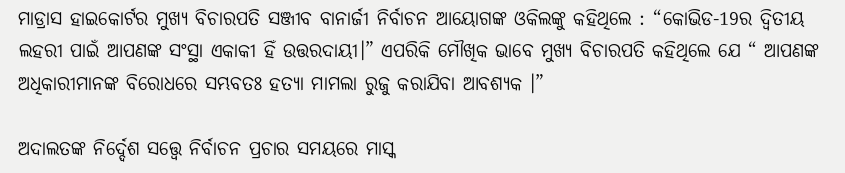ମାଡ୍ରାସ ହାଇକୋର୍ଟର ମୁଖ୍ୟ ବିଚାରପତି ସଞ୍ଜୀବ ବାନାର୍ଜୀ ନିର୍ବାଚନ ଆୟୋଗଙ୍କ ଓକିଲଙ୍କୁ କହିଥିଲେ : “କୋଭିଡ-19ର ଦ୍ଵିତୀୟ ଲହରୀ ପାଇଁ ଆପଣଙ୍କ ସଂସ୍ଥା ଏକାକୀ ହିଁ ଉତ୍ତରଦାୟୀ।” ଏପରିକି ମୌଖିକ ଭାବେ ମୁଖ୍ୟ ବିଚାରପତି କହିଥିଲେ ଯେ “ ଆପଣଙ୍କ ଅଧିକାରୀମାନଙ୍କ ବିରୋଧରେ ସମ୍ଭବତଃ ହତ୍ୟା ମାମଲା ରୁଜୁ କରାଯିବା ଆବଶ୍ୟକ ।”

ଅଦାଲତଙ୍କ ନିର୍ଦ୍ଦେଶ ସତ୍ତ୍ୱେ ନିର୍ବାଚନ ପ୍ରଚାର ସମୟରେ ମାସ୍କ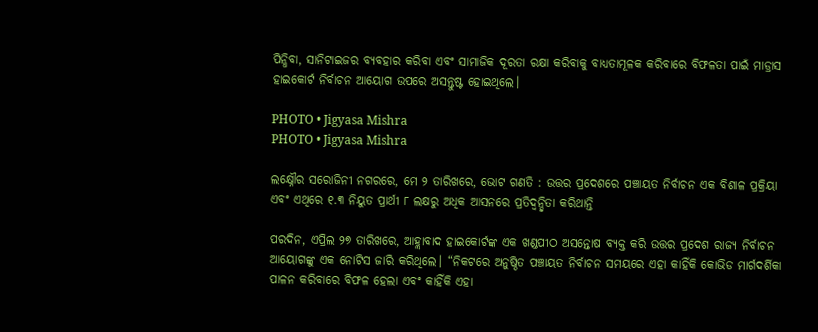ପିନ୍ଧିବା, ସାନିଟାଇଜର ବ୍ୟବହାର କରିବା ଏବଂ ସାମାଜିକ ଦୂରତା ରକ୍ଷା କରିବାକୁ ବାଧ୍ୟତାମୂଳକ କରିବାରେ ବିଫଳତା ପାଇଁ ମାଡ୍ରାସ ହାଇକୋର୍ଟ ନିର୍ବାଚନ ଆୟୋଗ ଉପରେ ଅସନ୍ତୁଷ୍ଟ ହୋଇଥିଲେ।

PHOTO • Jigyasa Mishra
PHOTO • Jigyasa Mishra

ଲକ୍ଷ୍ନୌର ସରୋଜିନୀ ନଗରରେ, ମେ ୨ ତାରିଖରେ, ଭୋଟ ଗଣତି : ଉତ୍ତର ପ୍ରଦେଶରେ ପଞ୍ଚାୟତ ନିର୍ବାଚନ ଏକ ବିଶାଳ ପ୍ରକ୍ରିୟା ଏବଂ ଏଥିରେ ୧.୩ ନିୟୁତ ପ୍ରାର୍ଥୀ ୮ ଲକ୍ଷରୁ ଅଧିକ ଆସନରେ ପ୍ରତିଦ୍ୱନ୍ଦ୍ୱିତା କରିଥାନ୍ତି

ପରଦିନ, ଏପ୍ରିଲ ୨୭ ତାରିଖରେ, ଆହ୍ଲାବାଦ ହାଇକୋର୍ଟଙ୍କ ଏକ ଖଣ୍ଡପୀଠ ଅସନ୍ତୋଷ ବ୍ୟକ୍ତ କରି ଉତ୍ତର ପ୍ରଦେଶ ରାଜ୍ୟ ନିର୍ବାଚନ ଆୟୋଗଙ୍କୁ ଏକ ନୋଟିସ ଜାରି କରିଥିଲେ। “ନିକଟରେ ଅନୁଷ୍ଠିତ ପଞ୍ଚାୟତ ନିର୍ବାଚନ ସମୟରେ ଏହା କାହିଁକି କୋଭିଡ ମାର୍ଗଦର୍ଶିକା ପାଳନ କରିବାରେ ବିଫଳ ହେଲା ଏବଂ କାହିଁକି ଏହା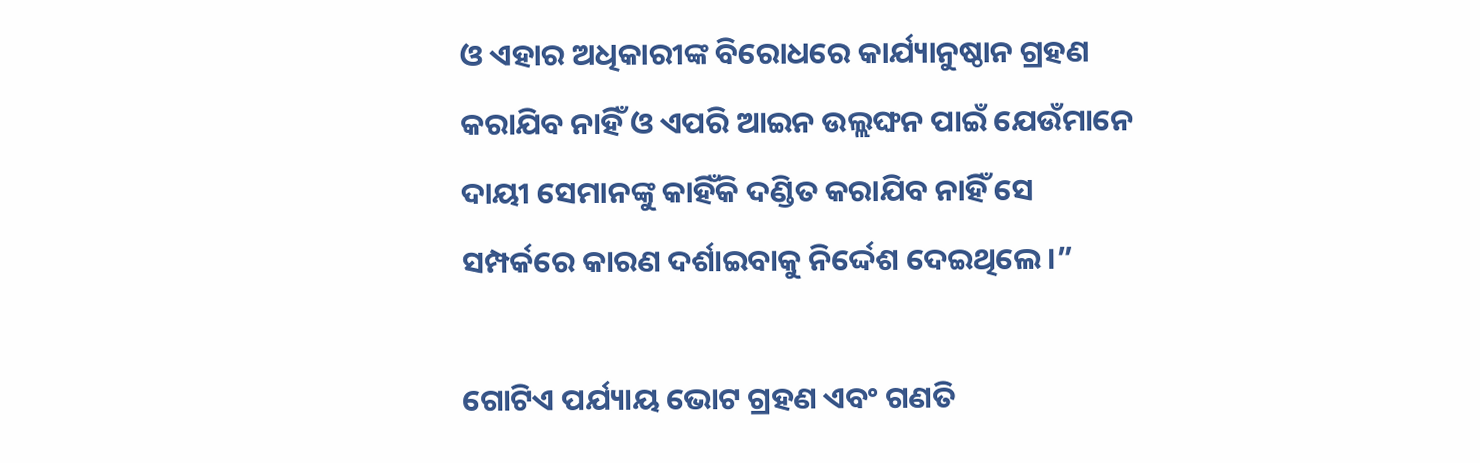ଓ ଏହାର ଅଧିକାରୀଙ୍କ ବିରୋଧରେ କାର୍ଯ୍ୟାନୁଷ୍ଠାନ ଗ୍ରହଣ କରାଯିବ ନାହିଁ ଓ ଏପରି ଆଇନ ଉଲ୍ଲଙ୍ଘନ ପାଇଁ ଯେଉଁମାନେ ଦାୟୀ ସେମାନଙ୍କୁ କାହିଁକି ଦଣ୍ଡିତ କରାଯିବ ନାହିଁ ସେ ସମ୍ପର୍କରେ କାରଣ ଦର୍ଶାଇବାକୁ ନିର୍ଦ୍ଦେଶ ଦେଇଥିଲେ।”

ଗୋଟିଏ ପର୍ଯ୍ୟାୟ ଭୋଟ ଗ୍ରହଣ ଏବଂ ଗଣତି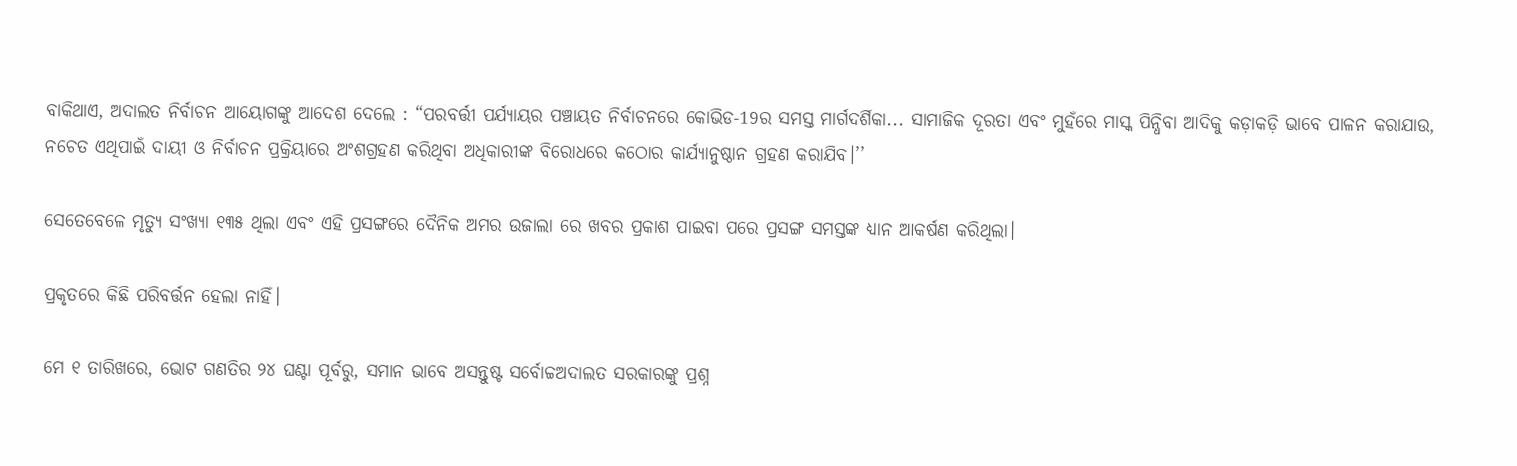ବାକିଥାଏ, ଅଦାଲତ ନିର୍ବାଚନ ଆୟୋଗଙ୍କୁ ଆଦେଶ ଦେଲେ : “ପରବର୍ତ୍ତୀ ପର୍ଯ୍ୟାୟର ପଞ୍ଚାୟତ ନିର୍ବାଚନରେ କୋଭିଡ-19ର ସମସ୍ତ ମାର୍ଗଦର୍ଶିକା... ସାମାଜିକ ଦୂରତା ଏବଂ ମୁହଁରେ ମାସ୍କ ପିନ୍ଧିବା ଆଦିକୁ କଡ଼ାକଡ଼ି ଭାବେ ପାଳନ କରାଯାଉ, ନଚେତ ଏଥିପାଇଁ ଦାୟୀ ଓ ନିର୍ବାଚନ ପ୍ରକ୍ରିୟାରେ ଅଂଶଗ୍ରହଣ କରିଥିବା ଅଧିକାରୀଙ୍କ ବିରୋଧରେ କଠୋର କାର୍ଯ୍ୟାନୁଷ୍ଠାନ ଗ୍ରହଣ କରାଯିବ।’’

ସେତେବେଳେ ମୃତ୍ୟୁ ସଂଖ୍ୟା ୧୩୫ ଥିଲା ଏବଂ ଏହି ପ୍ରସଙ୍ଗରେ ଦୈନିକ ଅମର ଉଜାଲା ରେ ଖବର ପ୍ରକାଶ ପାଇବା ପରେ ପ୍ରସଙ୍ଗ ସମସ୍ତଙ୍କ ଧ୍ୟାନ ଆକର୍ଷଣ କରିଥିଲା।

ପ୍ରକୃତରେ କିଛି ପରିବର୍ତ୍ତନ ହେଲା ନାହିଁ।

ମେ ୧ ତାରିଖରେ, ଭୋଟ ଗଣତିର ୨୪ ଘଣ୍ଟା ପୂର୍ବରୁ, ସମାନ ଭାବେ ଅସନ୍ତୁଷ୍ଟ ସର୍ବୋଚ୍ଚଅଦାଲତ ସରକାରଙ୍କୁ ପ୍ରଶ୍ନ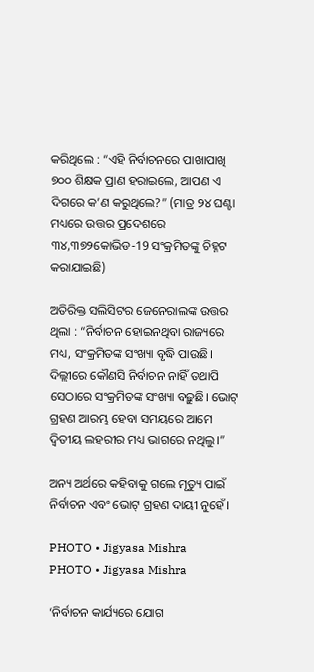କରିଥିଲେ : “ଏହି ନିର୍ବାଚନରେ ପାଖାପାଖି ୭୦୦ ଶିକ୍ଷକ ପ୍ରାଣ ହରାଇଲେ, ଆପଣ ଏ ଦିଗରେ କ’ଣ କରୁଥିଲେ?” (ମାତ୍ର ୨୪ ଘଣ୍ଟା ମଧ୍ୟରେ ଉତ୍ତର ପ୍ରଦେଶରେ ୩୪,୩୭୨କୋଭିଡ-19 ସଂକ୍ରମିତଙ୍କୁ ଚିହ୍ନଟ କରାଯାଇଛି)

ଅତିରିକ୍ତ ସଲିସିଟର ଜେନେରାଲଙ୍କ ଉତ୍ତର ଥିଲା : “ନିର୍ବାଚନ ହୋଇନଥିବା ରାଜ୍ୟରେ ମଧ୍ୟ, ସଂକ୍ରମିତଙ୍କ ସଂଖ୍ୟା ବୃଦ୍ଧି ପାଉଛି। ଦିଲ୍ଲୀରେ କୌଣସି ନିର୍ବାଚନ ନାହିଁ ତଥାପି ସେଠାରେ ସଂକ୍ରମିତଙ୍କ ସଂଖ୍ୟା ବଢ଼ୁଛି। ଭୋଟ୍ ଗ୍ରହଣ ଆରମ୍ଭ ହେବା ସମୟରେ ଆମେ ଦ୍ଵିତୀୟ ଲହରୀର ମଧ୍ୟ ଭାଗରେ ନଥିଲୁ।”

ଅନ୍ୟ ଅର୍ଥରେ କହିବାକୁ ଗଲେ ମୃତ୍ୟୁ ପାଇଁ ନିର୍ବାଚନ ଏବଂ ଭୋଟ୍ ଗ୍ରହଣ ଦାୟୀ ନୁହେଁ।

PHOTO • Jigyasa Mishra
PHOTO • Jigyasa Mishra

‘ନିର୍ବାଚନ କାର୍ଯ୍ୟରେ ଯୋଗ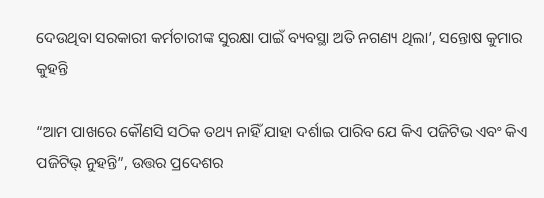ଦେଉଥିବା ସରକାରୀ କର୍ମଚାରୀଙ୍କ ସୁରକ୍ଷା ପାଇଁ ବ୍ୟବସ୍ଥା ଅତି ନଗଣ୍ୟ ଥିଲା’, ସନ୍ତୋଷ କୁମାର କୁହନ୍ତି

“ଆମ ପାଖରେ କୌଣସି ସଠିକ ତଥ୍ୟ ନାହିଁ ଯାହା ଦର୍ଶାଇ ପାରିବ ଯେ କିଏ ପଜିଟିଭ ଏବଂ କିଏ ପଜିଟିଭ୍ ନୁହନ୍ତି”, ଉତ୍ତର ପ୍ରଦେଶର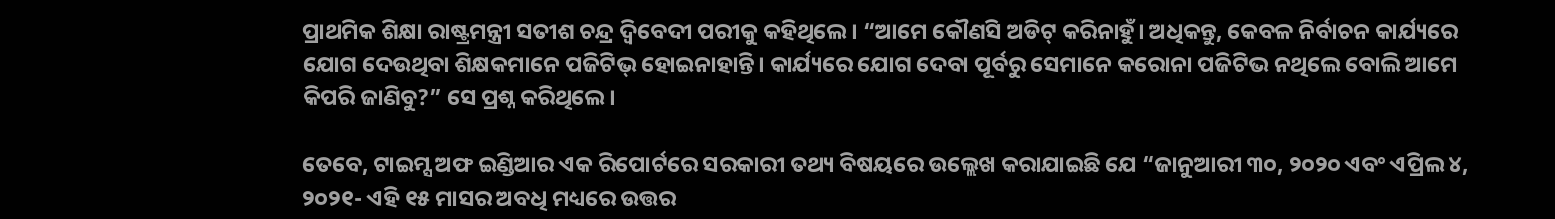ପ୍ରାଥମିକ ଶିକ୍ଷା ରାଷ୍ଟ୍ରମନ୍ତ୍ରୀ ସତୀଶ ଚନ୍ଦ୍ର ଦ୍ଵିବେଦୀ ପରୀକୁ କହିଥିଲେ। “ଆମେ କୌଣସି ଅଡିଟ୍ କରିନାହୁଁ। ଅଧିକନ୍ତୁ, କେବଳ ନିର୍ବାଚନ କାର୍ଯ୍ୟରେ ଯୋଗ ଦେଉଥିବା ଶିକ୍ଷକମାନେ ପଜିଟିଭ୍ ହୋଇନାହାନ୍ତି। କାର୍ଯ୍ୟରେ ଯୋଗ ଦେବା ପୂର୍ବରୁ ସେମାନେ କରୋନା ପଜିଟିଭ ନଥିଲେ ବୋଲି ଆମେ କିପରି ଜାଣିବୁ?” ସେ ପ୍ରଶ୍ନ କରିଥିଲେ।

ତେବେ, ଟାଇମ୍ସ ଅଫ ଇଣ୍ଡିଆର ଏକ ରିପୋର୍ଟରେ ସରକାରୀ ତଥ୍ୟ ବିଷୟରେ ଉଲ୍ଲେଖ କରାଯାଇଛି ଯେ “ଜାନୁଆରୀ ୩୦, ୨୦୨୦ ଏବଂ ଏପ୍ରିଲ ୪, ୨୦୨୧- ଏହି ୧୫ ମାସର ଅବଧି ମଧ୍ୟରେ ଉତ୍ତର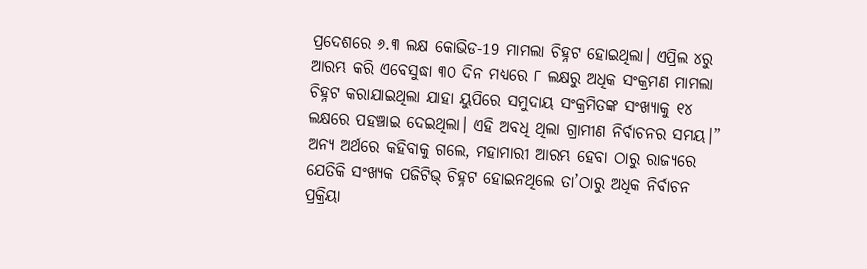ପ୍ରଦେଶରେ ୬.୩ ଲକ୍ଷ କୋଭିଡ-19 ମାମଲା ଚିହ୍ନଟ ହୋଇଥିଲା। ଏପ୍ରିଲ ୪ରୁ ଆରମ୍ଭ କରି ଏବେସୁଦ୍ଧା ୩୦ ଦିନ ମଧ୍ୟରେ ୮ ଲକ୍ଷରୁ ଅଧିକ ସଂକ୍ରମଣ ମାମଲା ଚିହ୍ନଟ କରାଯାଇଥିଲା ଯାହା ୟୁପିରେ ସମୁଦାୟ ସଂକ୍ରମିତଙ୍କ ସଂଖ୍ୟାକୁ ୧୪ ଲକ୍ଷରେ ପହଞ୍ଚାଇ ଦେଇଥିଲା। ଏହି ଅବଧି ଥିଲା ଗ୍ରାମୀଣ ନିର୍ବାଚନର ସମୟ।” ଅନ୍ୟ ଅର୍ଥରେ କହିବାକୁ ଗଲେ, ମହାମାରୀ ଆରମ୍ଭ ହେବା ଠାରୁ ରାଜ୍ୟରେ ଯେତିକି ସଂଖ୍ୟକ ପଜିଟିଭ୍ ଚିହ୍ନଟ ହୋଇନଥିଲେ ତା’ଠାରୁ ଅଧିକ ନିର୍ବାଚନ ପ୍ରକ୍ରିୟା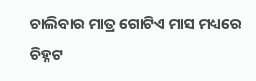ଚାଲିବାର ମାତ୍ର ଗୋଟିଏ ମାସ ମଧ୍ୟରେ ଚିହ୍ନଟ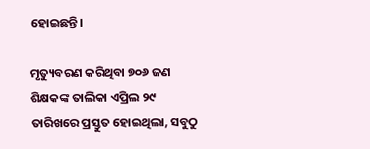ହୋଇଛନ୍ତି।

ମୃତ୍ୟୁବରଣ କରିଥିବା ୭୦୬ ଜଣ ଶିକ୍ଷକଙ୍କ ତାଲିକା ଏପ୍ରିଲ ୨୯ ତାରିଖରେ ପ୍ରସ୍ତୁତ ହୋଇଥିଲା, ସବୁଠୁ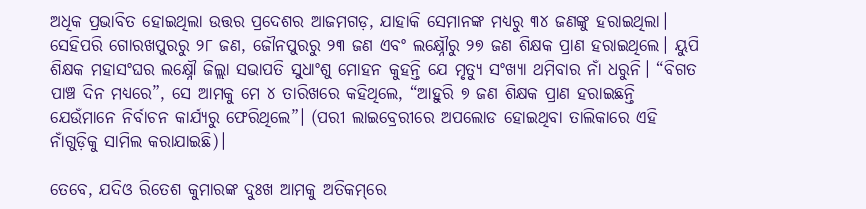ଅଧିକ ପ୍ରଭାବିତ ହୋଇଥିଲା ଉତ୍ତର ପ୍ରଦେଶର ଆଜମଗଡ଼, ଯାହାକି ସେମାନଙ୍କ ମଧ୍ୟରୁ ୩୪ ଜଣଙ୍କୁ ହରାଇଥିଲା। ସେହିପରି ଗୋରଖପୁରରୁ ୨୮ ଜଣ, ଜୌନପୁରରୁ ୨୩ ଜଣ ଏବଂ ଲକ୍ଷ୍ନୌରୁ ୨୭ ଜଣ ଶିକ୍ଷକ ପ୍ରାଣ ହରାଇଥିଲେ। ୟୁପି ଶିକ୍ଷକ ମହାସଂଘର ଲକ୍ଷ୍ନୌ ଜିଲ୍ଲା ସଭାପତି ସୁଧାଂଶୁ ମୋହନ କୁହନ୍ତି ଯେ ମୃତ୍ୟୁ ସଂଖ୍ୟା ଥମିବାର ନାଁ ଧରୁନି। “ବିଗତ ପାଞ୍ଚ ଦିନ ମଧ୍ୟରେ”, ସେ ଆମକୁ ମେ ୪ ତାରିଖରେ କହିଥିଲେ, “ଆହୁରି ୭ ଜଣ ଶିକ୍ଷକ ପ୍ରାଣ ହରାଇଛନ୍ତି ଯେଉଁମାନେ ନିର୍ବାଚନ କାର୍ଯ୍ୟରୁ ଫେରିଥିଲେ”। (ପରୀ ଲାଇବ୍ରେରୀରେ ଅପଲୋଡ ହୋଇଥିବା ତାଲିକାରେ ଏହି ନାଁଗୁଡ଼ିକୁ ସାମିଲ କରାଯାଇଛି)।

ତେବେ, ଯଦିଓ ରିତେଶ କୁମାରଙ୍କ ଦୁଃଖ ଆମକୁ ଅତିକମ୍‌ରେ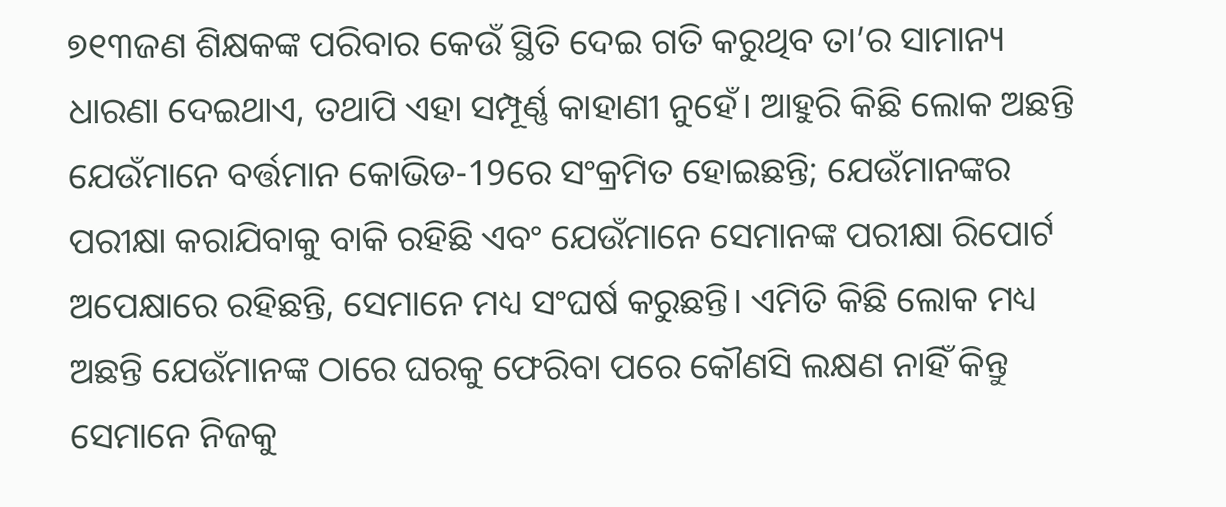୭୧୩ଜଣ ଶିକ୍ଷକଙ୍କ ପରିବାର କେଉଁ ସ୍ଥିତି ଦେଇ ଗତି କରୁଥିବ ତା’ର ସାମାନ୍ୟ ଧାରଣା ଦେଇଥାଏ, ତଥାପି ଏହା ସମ୍ପୂର୍ଣ୍ଣ କାହାଣୀ ନୁହେଁ। ଆହୁରି କିଛି ଲୋକ ଅଛନ୍ତି ଯେଉଁମାନେ ବର୍ତ୍ତମାନ କୋଭିଡ-19ରେ ସଂକ୍ରମିତ ହୋଇଛନ୍ତି; ଯେଉଁମାନଙ୍କର ପରୀକ୍ଷା କରାଯିବାକୁ ବାକି ରହିଛି ଏବଂ ଯେଉଁମାନେ ସେମାନଙ୍କ ପରୀକ୍ଷା ରିପୋର୍ଟ ଅପେକ୍ଷାରେ ରହିଛନ୍ତି, ସେମାନେ ମଧ୍ୟ ସଂଘର୍ଷ କରୁଛନ୍ତି। ଏମିତି କିଛି ଲୋକ ମଧ୍ୟ ଅଛନ୍ତି ଯେଉଁମାନଙ୍କ ଠାରେ ଘରକୁ ଫେରିବା ପରେ କୌଣସି ଲକ୍ଷଣ ନାହିଁ କିନ୍ତୁ ସେମାନେ ନିଜକୁ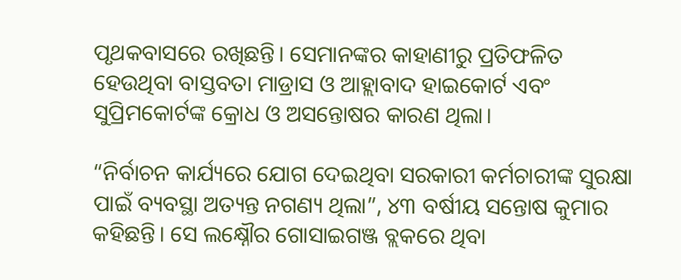ପୃଥକବାସରେ ରଖିଛନ୍ତି। ସେମାନଙ୍କର କାହାଣୀରୁ ପ୍ରତିଫଳିତ ହେଉଥିବା ବାସ୍ତବତା ମାଡ୍ରାସ ଓ ଆହ୍ଲାବାଦ ହାଇକୋର୍ଟ ଏବଂ ସୁପ୍ରିମକୋର୍ଟଙ୍କ କ୍ରୋଧ ଓ ଅସନ୍ତୋଷର କାରଣ ଥିଲା।

“ନିର୍ବାଚନ କାର୍ଯ୍ୟରେ ଯୋଗ ଦେଇଥିବା ସରକାରୀ କର୍ମଚାରୀଙ୍କ ସୁରକ୍ଷା ପାଇଁ ବ୍ୟବସ୍ଥା ଅତ୍ୟନ୍ତ ନଗଣ୍ୟ ଥିଲା”, ୪୩ ବର୍ଷୀୟ ସନ୍ତୋଷ କୁମାର କହିଛନ୍ତି। ସେ ଲକ୍ଷ୍ନୌର ଗୋସାଇଗଞ୍ଜ ବ୍ଲକରେ ଥିବା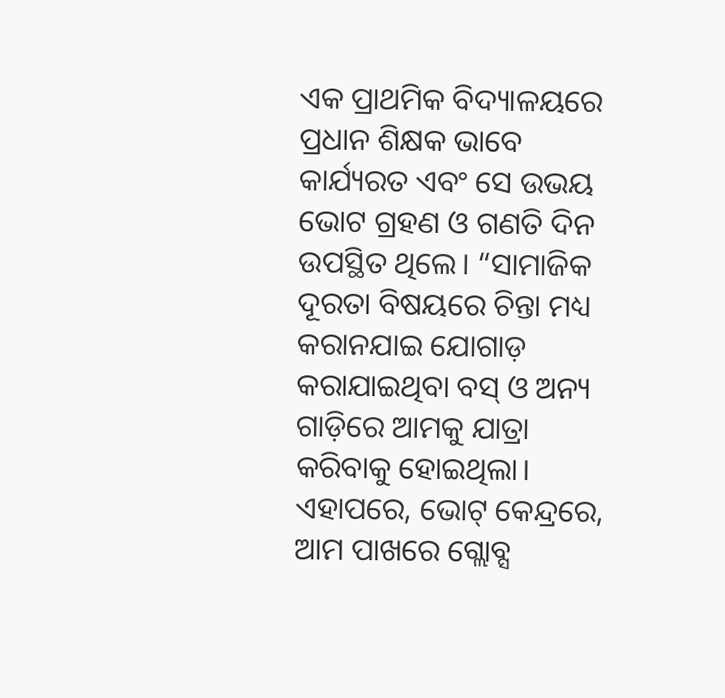ଏକ ପ୍ରାଥମିକ ବିଦ୍ୟାଳୟରେ ପ୍ରଧାନ ଶିକ୍ଷକ ଭାବେ କାର୍ଯ୍ୟରତ ଏବଂ ସେ ଉଭୟ ଭୋଟ ଗ୍ରହଣ ଓ ଗଣତି ଦିନ ଉପସ୍ଥିତ ଥିଲେ। “ସାମାଜିକ ଦୂରତା ବିଷୟରେ ଚିନ୍ତା ମଧ୍ୟ କରାନଯାଇ ଯୋଗାଡ଼ କରାଯାଇଥିବା ବସ୍‌ ଓ ଅନ୍ୟ ଗାଡ଼ିରେ ଆମକୁ ଯାତ୍ରା କରିବାକୁ ହୋଇଥିଲା। ଏହାପରେ, ଭୋଟ୍ କେନ୍ଦ୍ରରେ, ଆମ ପାଖରେ ଗ୍ଲୋବ୍ସ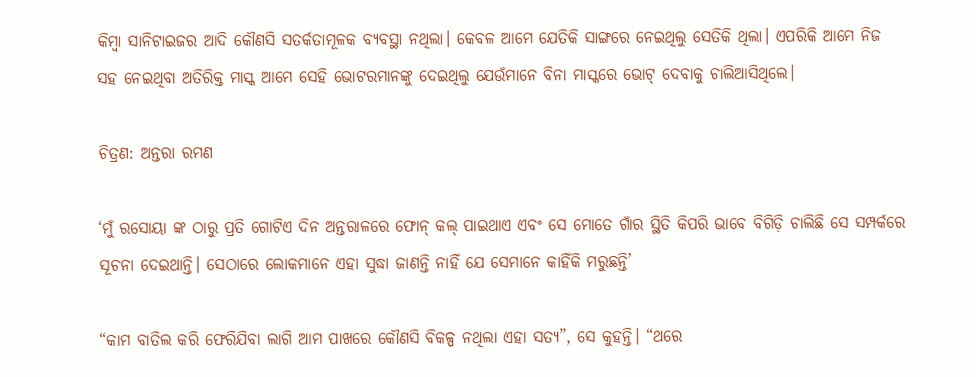କିମ୍ବା ସାନିଟାଇଜର ଆଦି କୌଣସି ସତର୍କତାମୂଳକ ବ୍ୟବସ୍ଥା ନଥିଲା। କେବଳ ଆମେ ଯେତିକି ସାଙ୍ଗରେ ନେଇଥିଲୁ ସେତିକି ଥିଲା। ଏପରିକି ଆମେ ନିଜ ସହ ନେଇଥିବା ଅତିରିକ୍ତ ମାସ୍କ ଆମେ ସେହି ଭୋଟରମାନଙ୍କୁ ଦେଇଥିଲୁ ଯେଉଁମାନେ ବିନା ମାସ୍କରେ ଭୋଟ୍ ଦେବାକୁ ଚାଲିଆସିଥିଲେ।

ଚିତ୍ରଣ: ଅନ୍ତରା ରମଣ

‘ମୁଁ ରସୋୟା ଙ୍କ ଠାରୁ ପ୍ରତି ଗୋଟିଏ ଦିନ ଅନ୍ତରାଳରେ ଫୋନ୍ କଲ୍‌ ପାଇଥାଏ ଏବଂ ସେ ମୋତେ ଗାଁର ସ୍ଥିତି କିପରି ଭାବେ ବିଗିଡ଼ି ଚାଲିଛି ସେ ସମ୍ପର୍କରେ ସୂଚନା ଦେଇଥାନ୍ତି। ସେଠାରେ ଲୋକମାନେ ଏହା ସୁଦ୍ଧା ଜାଣନ୍ତି ନାହିଁ ଯେ ସେମାନେ କାହିଁକି ମରୁଛନ୍ତି’

“କାମ ବାତିଲ କରି ଫେରିଯିବା ଲାଗି ଆମ ପାଖରେ କୌଣସି ବିକଳ୍ପ ନଥିଲା ଏହା ସତ୍ୟ”, ସେ କୁହନ୍ତି। “ଥରେ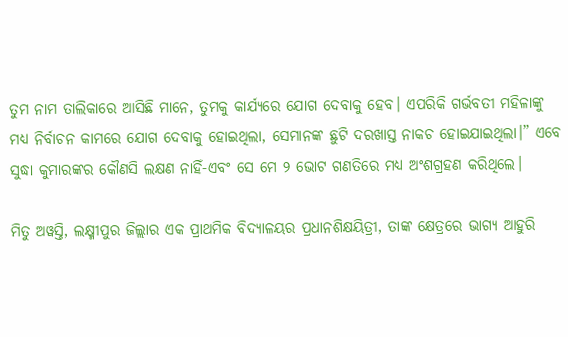ତୁମ ନାମ ତାଲିକାରେ ଆସିଛି ମାନେ, ତୁମକୁ କାର୍ଯ୍ୟରେ ଯୋଗ ଦେବାକୁ ହେବ। ଏପରିକି ଗର୍ଭବତୀ ମହିଳାଙ୍କୁ ମଧ୍ୟ ନିର୍ବାଚନ କାମରେ ଯୋଗ ଦେବାକୁ ହୋଇଥିଲା, ସେମାନଙ୍କ ଛୁଟି ଦରଖାସ୍ତ ନାକଚ ହୋଇଯାଇଥିଲା।” ଏବେ ସୁଦ୍ଧା କୁମାରଙ୍କର କୌଣସି ଲକ୍ଷଣ ନାହିଁ-ଏବଂ ସେ ମେ ୨ ଭୋଟ ଗଣତିରେ ମଧ୍ୟ ଅଂଶଗ୍ରହଣ କରିଥିଲେ।

ମିତୁ ଅୱସ୍ତି, ଲକ୍ଷ୍ମୀପୁର ଜିଲ୍ଲାର ଏକ ପ୍ରାଥମିକ ବିଦ୍ୟାଳୟର ପ୍ରଧାନଶିକ୍ଷୟିତ୍ରୀ, ତାଙ୍କ କ୍ଷେତ୍ରରେ ଭାଗ୍ୟ ଆହୁରି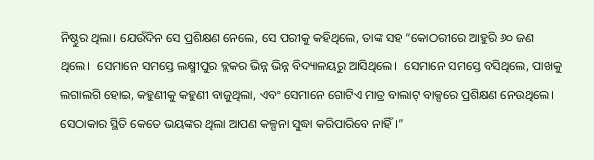ନିଷ୍ଠୁର ଥିଲା। ଯେଉଁଦିନ ସେ ପ୍ରଶିକ୍ଷଣ ନେଲେ, ସେ ପରୀକୁ କହିଥିଲେ, ତାଙ୍କ ସହ “କୋଠରୀରେ ଆହୁରି ୬୦ ଜଣ ଥିଲେ।  ସେମାନେ ସମସ୍ତେ ଲକ୍ଷ୍ମୀପୁର ବ୍ଲକର ଭିନ୍ନ ଭିନ୍ନ ବିଦ୍ୟାଳୟରୁ ଆସିଥିଲେ।  ସେମାନେ ସମସ୍ତେ ବସିଥିଲେ, ପାଖକୁ ଲଗାଲଗି ହୋଇ, କହୁଣୀକୁ କହୁଣୀ ବାଜୁଥିଲା, ଏବଂ ସେମାନେ ଗୋଟିଏ ମାତ୍ର ବାଲାଟ୍ ବାକ୍ସରେ ପ୍ରଶିକ୍ଷଣ ନେଉଥିଲେ। ସେଠାକାର ସ୍ଥିତି କେତେ ଭୟଙ୍କର ଥିଲା ଆପଣ କଳ୍ପନା ସୁଦ୍ଧା କରିପାରିବେ ନାହିଁ।”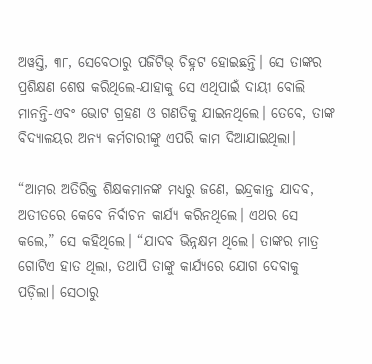ଅୱସ୍ତି, ୩୮, ସେବେଠାରୁ ପଜିଟିଭ୍ ଚିହ୍ନଟ ହୋଇଛନ୍ତି। ସେ ତାଙ୍କର ପ୍ରଶିକ୍ଷଣ ଶେଷ କରିଥିଲେ-ଯାହାକୁ ସେ ଏଥିପାଇଁ ଦାୟୀ ବୋଲି ମାନନ୍ତି-ଏବଂ ଭୋଟ ଗ୍ରହଣ ଓ ଗଣତିକୁ ଯାଇନଥିଲେ। ତେବେ, ତାଙ୍କ ବିଦ୍ୟାଳୟର ଅନ୍ୟ କର୍ମଚାରୀଙ୍କୁ ଏପରି କାମ ଦିଆଯାଇଥିଲା।

“ଆମର ଅତିରିକ୍ତ ଶିକ୍ଷକମାନଙ୍କ ମଧ୍ୟରୁ ଜଣେ, ଇନ୍ଦ୍ରକାନ୍ତ ଯାଦବ, ଅତୀତରେ କେବେ ନିର୍ବାଚନ କାର୍ଯ୍ୟ କରିନଥିଲେ। ଏଥର ସେ କଲେ,” ସେ କହିଥିଲେ। “ଯାଦବ ଭିନ୍ନକ୍ଷମ ଥିଲେ। ତାଙ୍କର ମାତ୍ର ଗୋଟିଏ ହାତ ଥିଲା, ତଥାପି ତାଙ୍କୁ କାର୍ଯ୍ୟରେ ଯୋଗ ଦେବାକୁ ପଡ଼ିଲା। ସେଠାରୁ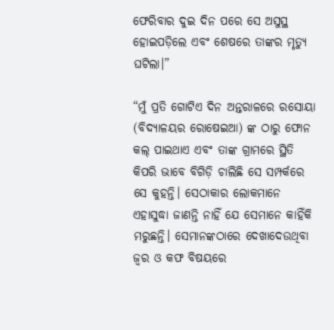ଫେରିବାର ଦୁଇ ଦିନ ପରେ ସେ ଅସୁସ୍ଥ ହୋଇପଡ଼ିଲେ ଏବଂ ଶେଷରେ ତାଙ୍କର ମୃତ୍ୟୁ ଘଟିଲା।”

“ମୁଁ ପ୍ରତି ଗୋଟିଏ ଦିନ ଅନ୍ତରାଳରେ ରସୋୟା (ବିଦ୍ୟାଳୟର ରୋଷେଇଆ) ଙ୍କ ଠାରୁ ଫୋନ କଲ୍‌ ପାଇଥାଏ ଏବଂ ତାଙ୍କ ଗ୍ରାମରେ ସ୍ଥିତି କିପରି ଭାବେ ବିଗିଡ଼ି ଚାଲିଛି ସେ ସମ୍ପର୍କରେ ସେ କୁହନ୍ତି। ସେଠାକାର ଲୋକମାନେ ଏହାସୁଦ୍ଧା ଜାଣନ୍ତି ନାହିଁ ଯେ ସେମାନେ କାହିଁକି ମରୁଛନ୍ତି। ସେମାନଙ୍କଠାରେ ଦେଖାଦେଉଥିବା ଜ୍ୱର ଓ କଫ ବିଷୟରେ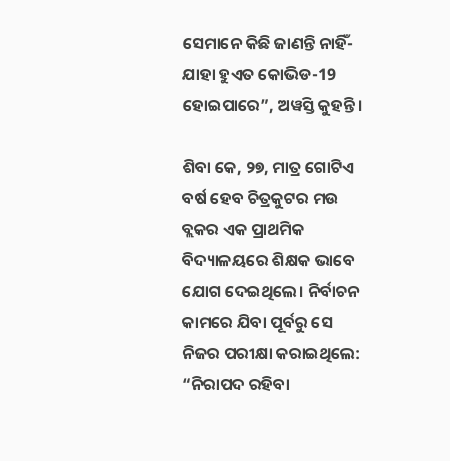ସେମାନେ କିଛି ଜାଣନ୍ତି ନାହିଁ-ଯାହା ହୁଏତ କୋଭିଡ-19 ହୋଇପାରେ”, ଅୱସ୍ତି କୁହନ୍ତି।

ଶିବା କେ, ୨୭, ମାତ୍ର ଗୋଟିଏ ବର୍ଷ ହେବ ଚିତ୍ରକୁଟର ମଉ ବ୍ଲକର ଏକ ପ୍ରାଥମିକ ବିଦ୍ୟାଳୟରେ ଶିକ୍ଷକ ଭାବେ ଯୋଗ ଦେଇଥିଲେ। ନିର୍ବାଚନ କାମରେ ଯିବା ପୂର୍ବରୁ ସେ ନିଜର ପରୀକ୍ଷା କରାଇଥିଲେ: “ନିରାପଦ ରହିବା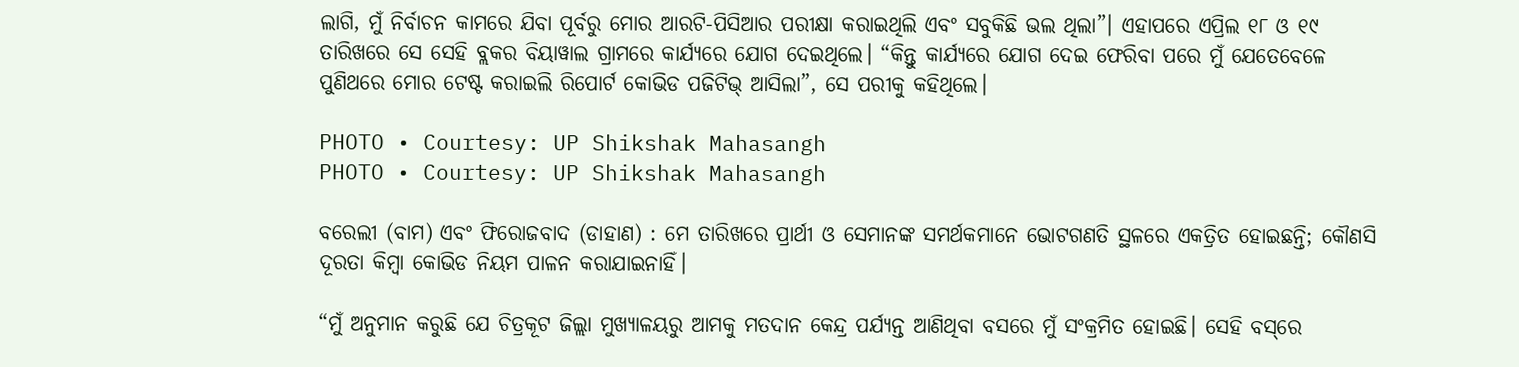ଲାଗି, ମୁଁ ନିର୍ବାଚନ କାମରେ ଯିବା ପୂର୍ବରୁ ମୋର ଆରଟି-ପିସିଆର ପରୀକ୍ଷା କରାଇଥିଲି ଏବଂ ସବୁକିଛି ଭଲ ଥିଲା”। ଏହାପରେ ଏପ୍ରିଲ ୧୮ ଓ ୧୯ ତାରିଖରେ ସେ ସେହି ବ୍ଲକର ବିୟାୱାଲ ଗ୍ରାମରେ କାର୍ଯ୍ୟରେ ଯୋଗ ଦେଇଥିଲେ। “କିନ୍ତୁ କାର୍ଯ୍ୟରେ ଯୋଗ ଦେଇ ଫେରିବା ପରେ ମୁଁ ଯେତେବେଳେ ପୁଣିଥରେ ମୋର ଟେଷ୍ଟ କରାଇଲି ରିପୋର୍ଟ କୋଭିଡ ପଜିଟିଭ୍ ଆସିଲା”, ସେ ପରୀକୁ କହିଥିଲେ।

PHOTO • Courtesy: UP Shikshak Mahasangh
PHOTO • Courtesy: UP Shikshak Mahasangh

ବରେଲୀ (ବାମ) ଏବଂ ଫିରୋଜବାଦ (ଡାହାଣ) : ମେ ତାରିଖରେ ପ୍ରାର୍ଥୀ ଓ ସେମାନଙ୍କ ସମର୍ଥକମାନେ ଭୋଟଗଣତି ସ୍ଥଳରେ ଏକତ୍ରିତ ହୋଇଛନ୍ତି; କୌଣସି ଦୂରତା କିମ୍ବା କୋଭିଡ ନିୟମ ପାଳନ କରାଯାଇନାହିଁ।

“ମୁଁ ଅନୁମାନ କରୁଛି ଯେ ଚିତ୍ରକୂଟ ଜିଲ୍ଲା ମୁଖ୍ୟାଳୟରୁ ଆମକୁ ମତଦାନ କେନ୍ଦ୍ର ପର୍ଯ୍ୟନ୍ତ ଆଣିଥିବା ବସରେ ମୁଁ ସଂକ୍ରମିତ ହୋଇଛି। ସେହି ବସ୍‌ରେ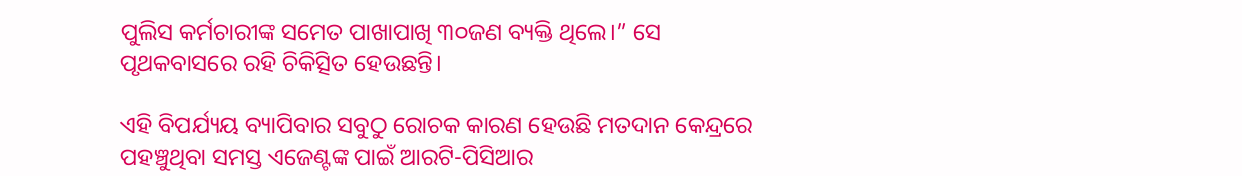ପୁଲିସ କର୍ମଚାରୀଙ୍କ ସମେତ ପାଖାପାଖି ୩୦ଜଣ ବ୍ୟକ୍ତି ଥିଲେ।” ସେ ପୃଥକବାସରେ ରହି ଚିକିତ୍ସିତ ହେଉଛନ୍ତି।

ଏହି ବିପର୍ଯ୍ୟୟ ବ୍ୟାପିବାର ସବୁଠୁ ରୋଚକ କାରଣ ହେଉଛି ମତଦାନ କେନ୍ଦ୍ରରେ ପହଞ୍ଚୁଥିବା ସମସ୍ତ ଏଜେଣ୍ଟଙ୍କ ପାଇଁ ଆରଟି-ପିସିଆର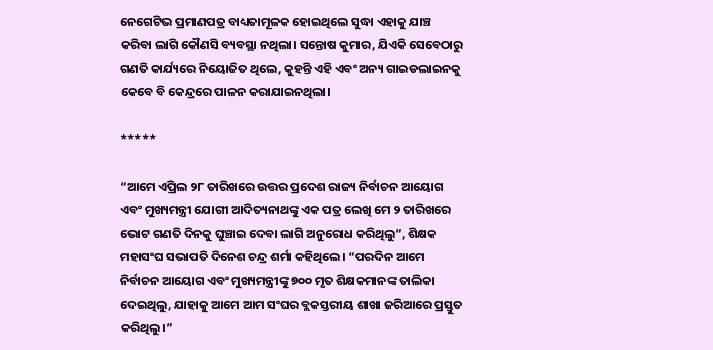ନେଗେଟିଭ ପ୍ରମାଣପତ୍ର ବାଧ୍ୟତାମୂଳକ ହୋଇଥିଲେ ସୁଦ୍ଧା ଏହାକୁ ଯାଞ୍ଚ କରିବା ଲାଗି କୌଣସି ବ୍ୟବସ୍ଥା ନଥିଲା। ସନ୍ତୋଷ କୁମାର, ଯିଏକି ସେବେଠାରୁ ଗଣତି କାର୍ଯ୍ୟରେ ନିୟୋଜିତ ଥିଲେ, କୁହନ୍ତି ଏହି ଏବଂ ଅନ୍ୟ ଗାଇଡଲାଇନକୁ କେବେ ବି କେନ୍ଦ୍ରରେ ପାଳନ କରାଯାଇନଥିଲା।

*****

“ଆମେ ଏପ୍ରିଲ ୨୮ ତାରିଖରେ ଉତ୍ତର ପ୍ରଦେଶ ରାଜ୍ୟ ନିର୍ବାଚନ ଆୟୋଗ ଏବଂ ମୁଖ୍ୟମନ୍ତ୍ରୀ ଯୋଗୀ ଆଦିତ୍ୟନାଥଙ୍କୁ ଏକ ପତ୍ର ଲେଖି ମେ ୨ ତାରିଖରେ ଭୋଟ ଗଣତି ଦିନକୁ ଘୁଞ୍ଚାଇ ଦେବା ଲାଗି ଅନୁରୋଧ କରିଥିଲୁ”, ଶିକ୍ଷକ ମହାସଂଘ ସଭାପତି ଦିନେଶ ଚନ୍ଦ୍ର ଶର୍ମା କହିଥିଲେ। “ପରଦିନ ଆମେ ନିର୍ବାଚନ ଆୟୋଗ ଏବଂ ମୁଖ୍ୟମନ୍ତ୍ରୀଙ୍କୁ ୭୦୦ ମୃତ ଶିକ୍ଷକମାନଙ୍କ ତାଲିକା ଦେଇଥିଲୁ, ଯାହାକୁ ଆମେ ଆମ ସଂଘର ବ୍ଲକସ୍ତରୀୟ ଶାଖା ଜରିଆରେ ପ୍ରସ୍ତୁତ କରିଥିଲୁ।”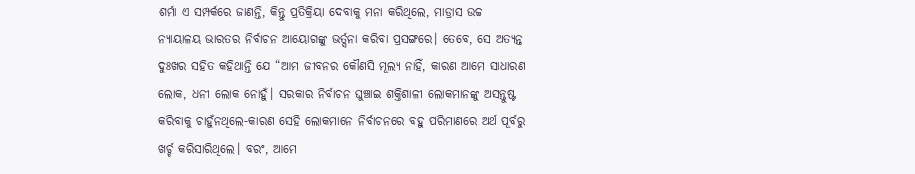ଶର୍ମା ଏ ସମ୍ପର୍କରେ ଜାଣନ୍ତି, କିନ୍ତୁ ପ୍ରତିକ୍ରିୟା ଦେବାକୁ ମନା କରିଥିଲେ, ମାଡ୍ରାସ ଉଚ୍ଚ ନ୍ୟାୟାଳୟ ଭାରତର ନିର୍ବାଚନ ଆୟୋଗଙ୍କୁ ଭର୍ତ୍ସନା କରିବା ପ୍ରସଙ୍ଗରେ। ତେବେ, ସେ ଅତ୍ୟନ୍ତ ଦୁଃଖର ସହିତ କହିଥାନ୍ତି ଯେ “ଆମ ଜୀବନର କୌଣସି ମୂଲ୍ୟ ନାହିଁ, କାରଣ ଆମେ ସାଧାରଣ ଲୋକ, ଧନୀ ଲୋକ ନୋହୁଁ। ସରକାର ନିର୍ବାଚନ ଘୁଞ୍ଚାଇ ଶକ୍ତିଶାଳୀ ଲୋକମାନଙ୍କୁ ଅସନ୍ତୁଷ୍ଟ କରିବାକୁ ଚାହୁଁନଥିଲେ-କାରଣ ସେହି ଲୋକମାନେ ନିର୍ବାଚନରେ ବହୁ ପରିମାଣରେ ଅର୍ଥ ପୂର୍ବରୁ ଖର୍ଚ୍ଚ କରିସାରିଥିଲେ। ବରଂ, ଆମେ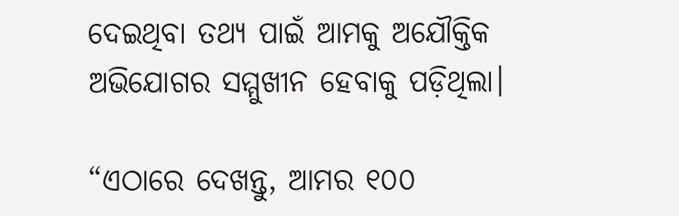ଦେଇଥିବା ତଥ୍ୟ ପାଇଁ ଆମକୁ ଅଯୌକ୍ତିକ ଅଭିଯୋଗର ସମ୍ମୁଖୀନ ହେବାକୁ ପଡ଼ିଥିଲା।

“ଏଠାରେ ଦେଖନ୍ତୁ, ଆମର ୧୦୦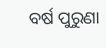ବର୍ଷ ପୁରୁଣା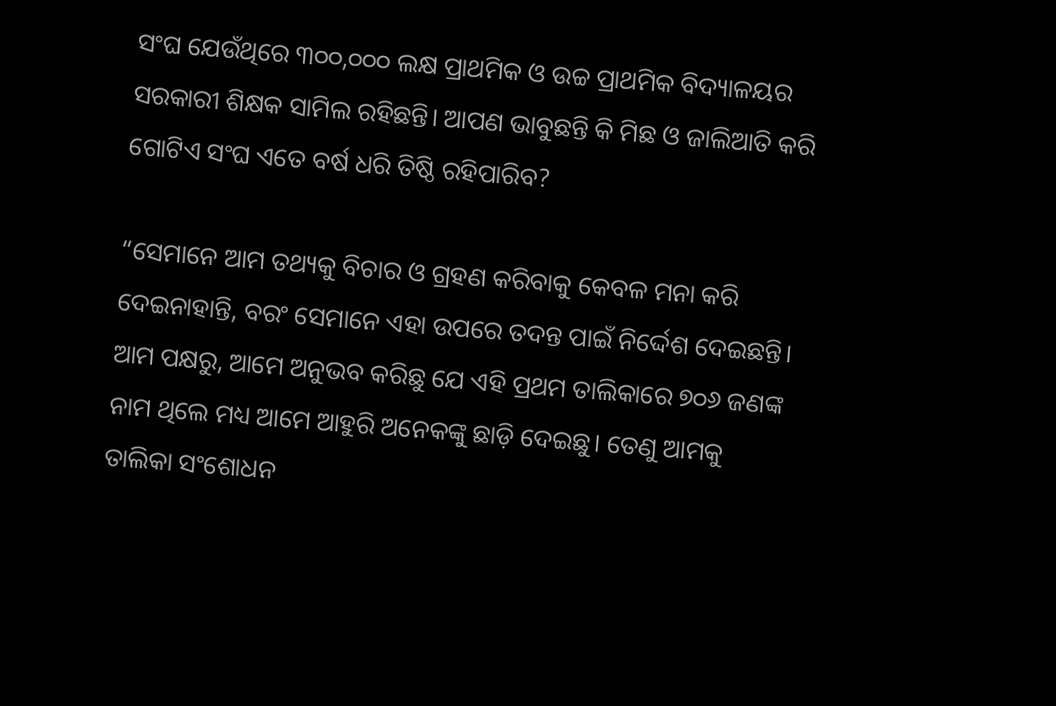ସଂଘ ଯେଉଁଥିରେ ୩୦୦,୦୦୦ ଲକ୍ଷ ପ୍ରାଥମିକ ଓ ଉଚ୍ଚ ପ୍ରାଥମିକ ବିଦ୍ୟାଳୟର ସରକାରୀ ଶିକ୍ଷକ ସାମିଲ ରହିଛନ୍ତି। ଆପଣ ଭାବୁଛନ୍ତି କି ମିଛ ଓ ଜାଲିଆତି କରି ଗୋଟିଏ ସଂଘ ଏତେ ବର୍ଷ ଧରି ତିଷ୍ଠି ରହିପାରିବ?

“ସେମାନେ ଆମ ତଥ୍ୟକୁ ବିଚାର ଓ ଗ୍ରହଣ କରିବାକୁ କେବଳ ମନା କରି ଦେଇନାହାନ୍ତି, ବରଂ ସେମାନେ ଏହା ଉପରେ ତଦନ୍ତ ପାଇଁ ନିର୍ଦ୍ଦେଶ ଦେଇଛନ୍ତି। ଆମ ପକ୍ଷରୁ, ଆମେ ଅନୁଭବ କରିଛୁ ଯେ ଏହି ପ୍ରଥମ ତାଲିକାରେ ୭୦୬ ଜଣଙ୍କ ନାମ ଥିଲେ ମଧ୍ୟ ଆମେ ଆହୁରି ଅନେକଙ୍କୁ ଛାଡ଼ି ଦେଇଛୁ। ତେଣୁ ଆମକୁ ତାଲିକା ସଂଶୋଧନ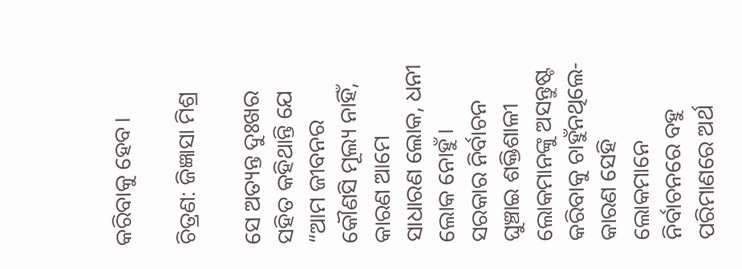କରିବାକୁ ହେବ।

ଚିତ୍ରଣ: ଜିଜ୍ଞାସା ମିଶ୍ର

ସେ ଅତ୍ୟନ୍ତ ଦୁଃଖର ସହିତ କହିଥାନ୍ତି ଯେ “ଆମ ଜୀବନର କୌଣସି ମୂଲ୍ୟ ନାହିଁ, କାରଣ ଆମେ ସାଧାରଣ ଲୋକ, ଧନୀ ଲୋକ ନୋହୁଁ। ସରକାର ନିର୍ବାଚନ ଘୁଞ୍ଚାଇ ଶକ୍ତିଶାଳୀ ଲୋକମାନଙ୍କୁ ଅସନ୍ତୁଷ୍ଟ କରିବାକୁ ଚାହୁଁନଥିଲେ-କାରଣ ସେହି ଲୋକମାନେ ନିର୍ବାଚନରେ ବହୁ ପରିମାଣରେ ଅର୍ଥ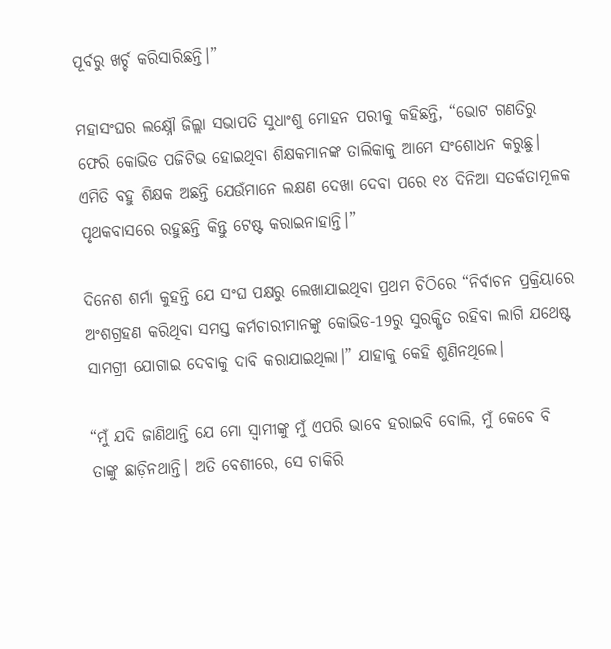ପୂର୍ବରୁ ଖର୍ଚ୍ଚ କରିସାରିଛନ୍ତି।”

ମହାସଂଘର ଲକ୍ଷ୍ନୌ ଜିଲ୍ଲା ସଭାପତି ସୁଧାଂଶୁ ମୋହନ ପରୀକୁ କହିଛନ୍ତି, “ଭୋଟ ଗଣତିରୁ ଫେରି କୋଭିଡ ପଜିଟିଭ ହୋଇଥିବା ଶିକ୍ଷକମାନଙ୍କ ତାଲିକାକୁ ଆମେ ସଂଶୋଧନ କରୁଛୁ। ଏମିତି ବହୁ ଶିକ୍ଷକ ଅଛନ୍ତି ଯେଉଁମାନେ ଲକ୍ଷଣ ଦେଖା ଦେବା ପରେ ୧୪ ଦିନିଆ ସତର୍କତାମୂଳକ ପୃଥକବାସରେ ରହୁଛନ୍ତି କିନ୍ତୁ ଟେଷ୍ଟ କରାଇନାହାନ୍ତି।”

ଦିନେଶ ଶର୍ମା କୁହନ୍ତି ଯେ ସଂଘ ପକ୍ଷରୁ ଲେଖାଯାଇଥିବା ପ୍ରଥମ ଚିଠିରେ “ନିର୍ବାଚନ ପ୍ରକ୍ରିୟାରେ ଅଂଶଗ୍ରହଣ କରିଥିବା ସମସ୍ତ କର୍ମଚାରୀମାନଙ୍କୁ କୋଭିଡ-19ରୁ ସୁରକ୍ଷିତ ରହିବା ଲାଗି ଯଥେଷ୍ଟ ସାମଗ୍ରୀ ଯୋଗାଇ ଦେବାକୁ ଦାବି କରାଯାଇଥିଲା।” ଯାହାକୁ କେହି ଶୁଣିନଥିଲେ।

“ମୁଁ ଯଦି ଜାଣିଥାନ୍ତି ଯେ ମୋ ସ୍ୱାମୀଙ୍କୁ ମୁଁ ଏପରି ଭାବେ ହରାଇବି ବୋଲି, ମୁଁ କେବେ ବି ତାଙ୍କୁ ଛାଡ଼ିନଥାନ୍ତି। ଅତି ବେଶୀରେ, ସେ ଚାକିରି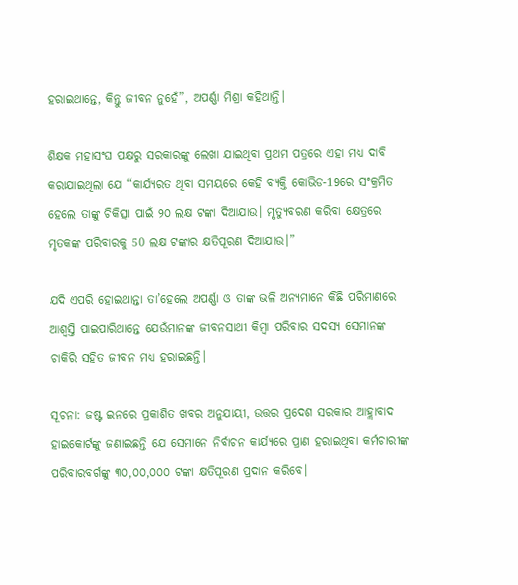ହରାଇଥାନ୍ତେ, କିନ୍ତୁ ଜୀବନ ନୁହେଁ”, ଅପର୍ଣ୍ଣା ମିଶ୍ରା କହିଥାନ୍ତି।

ଶିକ୍ଷକ ମହାସଂଘ ପକ୍ଷରୁ ସରକାରଙ୍କୁ ଲେଖା ଯାଇଥିବା ପ୍ରଥମ ପତ୍ରରେ ଏହା ମଧ୍ୟ ଦାବି କରାଯାଇଥିଲା ଯେ “କାର୍ଯ୍ୟରତ ଥିବା ସମୟରେ କେହି ବ୍ୟକ୍ତି କୋଭିଡ-19ରେ ସଂକ୍ରମିତ ହେଲେ ତାଙ୍କୁ ଚିକିତ୍ସା ପାଇଁ ୨୦ ଲକ୍ଷ ଟଙ୍କା ଦିଆଯାଉ। ମୃତ୍ୟୁବରଣ କରିବା କ୍ଷେତ୍ରରେ ମୃତକଙ୍କ ପରିବାରକୁ 50 ଲକ୍ଷ ଟଙ୍କାର କ୍ଷତିପୂରଣ ଦିଆଯାଉ।”

ଯଦି ଏପରି ହୋଇଥାନ୍ତା ତା’ହେଲେ ଅପର୍ଣ୍ଣା ଓ ତାଙ୍କ ଭଳି ଅନ୍ୟମାନେ କିଛି ପରିମାଣରେ ଆଶ୍ୱସ୍ତି ପାଇପାରିଥାନ୍ତେ ଯେଉଁମାନଙ୍କ ଜୀବନସାଥୀ କିମ୍ବା ପରିବାର ସଦସ୍ୟ ସେମାନଙ୍କ ଚାକିରି ସହିତ ଜୀବନ ମଧ୍ୟ ହରାଇଛନ୍ତି।

ସୂଚନା: ଜଷ୍ଟ ଇନରେ ପ୍ରକାଶିତ ଖବର ଅନୁଯାୟୀ, ଉତ୍ତର ପ୍ରଦେଶ ସରକାର ଆହ୍ଲାବାଦ ହାଇକୋର୍ଟଙ୍କୁ ଜଣାଇଛନ୍ତି ଯେ ସେମାନେ ନିର୍ବାଚନ କାର୍ଯ୍ୟରେ ପ୍ରାଣ ହରାଇଥିବା କର୍ମଚାରୀଙ୍କ ପରିବାରବର୍ଗଙ୍କୁ ୩୦,୦୦,୦୦୦ ଟଙ୍କା କ୍ଷତିପୂରଣ ପ୍ରଦାନ କରିବେ।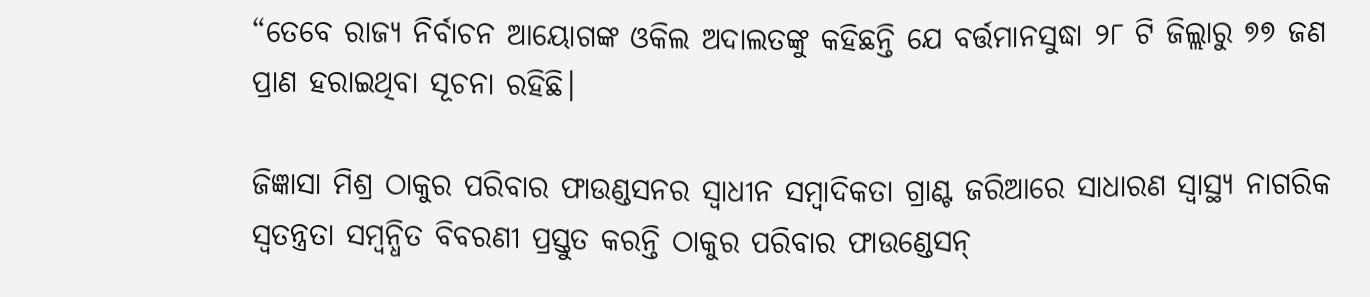“ତେବେ ରାଜ୍ୟ ନିର୍ବାଚନ ଆୟୋଗଙ୍କ ଓକିଲ ଅଦାଲତଙ୍କୁ କହିଛନ୍ତି ଯେ ବର୍ତ୍ତମାନସୁଦ୍ଧା ୨୮ ଟି ଜିଲ୍ଲାରୁ ୭୭ ଜଣ ପ୍ରାଣ ହରାଇଥିବା ସୂଚନା ରହିଛି।

ଜିଜ୍ଞାସା ମିଶ୍ର ଠାକୁର ପରିବାର ଫାଉଣ୍ଡସନର ସ୍ୱାଧୀନ ସମ୍ବାଦିକତା ଗ୍ରାଣ୍ଟ ଜରିଆରେ ସାଧାରଣ ସ୍ୱାସ୍ଥ୍ୟ ନାଗରିକ ସ୍ୱତନ୍ତ୍ରତା ସମ୍ବନ୍ଧିତ ବିବରଣୀ ପ୍ରସ୍ତୁତ କରନ୍ତି ଠାକୁର ପରିବାର ଫାଉଣ୍ଡେସନ୍‌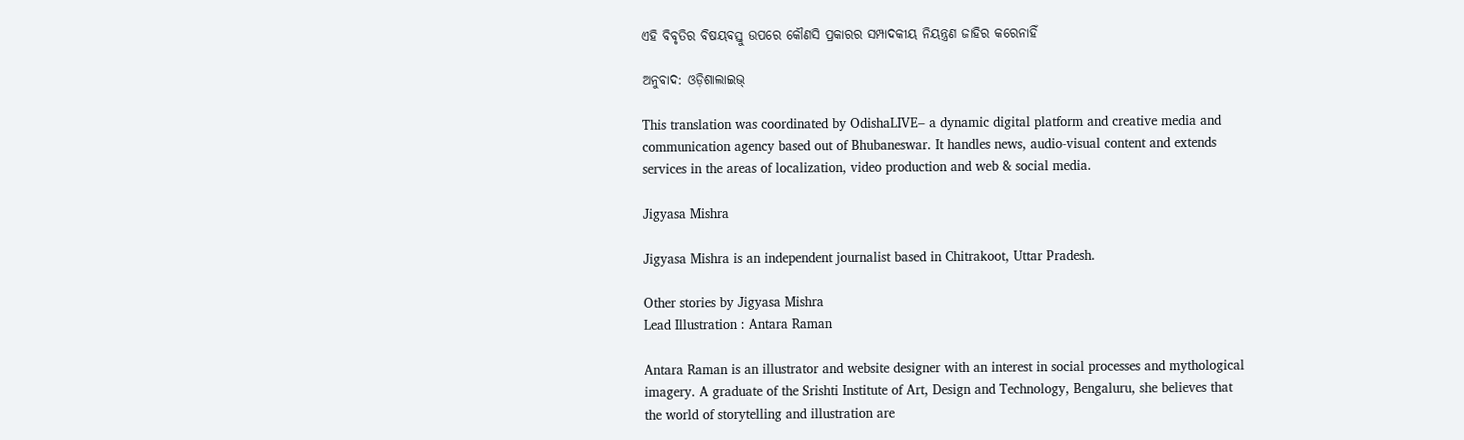ଏହି ବିବୃତିର ବିଷୟବସ୍ତୁ ଉପରେ କୌଣସି ପ୍ରକାରର ସମ୍ପାଦକୀୟ ନିୟନ୍ତ୍ରଣ ଜାହିର କରେନାହିଁ

ଅନୁବାଦ: ଓଡ଼ିଶାଲାଇଭ୍‍

This translation was coordinated by OdishaLIVE– a dynamic digital platform and creative media and communication agency based out of Bhubaneswar. It handles news, audio-visual content and extends services in the areas of localization, video production and web & social media.

Jigyasa Mishra

Jigyasa Mishra is an independent journalist based in Chitrakoot, Uttar Pradesh.

Other stories by Jigyasa Mishra
Lead Illustration : Antara Raman

Antara Raman is an illustrator and website designer with an interest in social processes and mythological imagery. A graduate of the Srishti Institute of Art, Design and Technology, Bengaluru, she believes that the world of storytelling and illustration are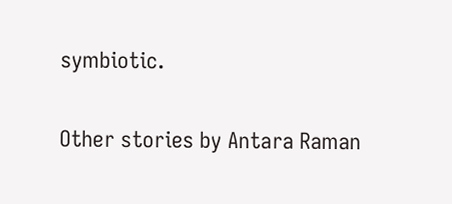symbiotic.

Other stories by Antara Raman